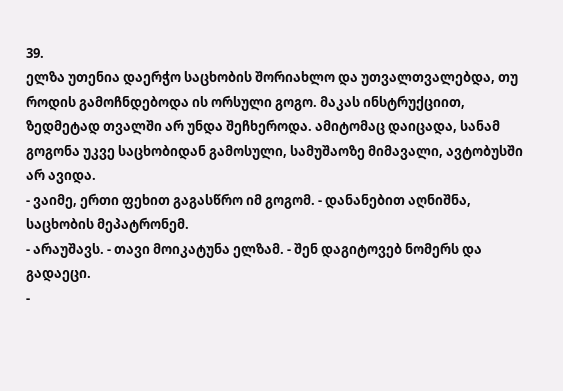39.
ელზა უთენია დაერჭო საცხობის შორიახლო და უთვალთვალებდა, თუ როდის გამოჩნდებოდა ის ორსული გოგო. მაკას ინსტრუქციით, ზედმეტად თვალში არ უნდა შეჩხეროდა. ამიტომაც დაიცადა, სანამ გოგონა უკვე საცხობიდან გამოსული, სამუშაოზე მიმავალი, ავტობუსში არ ავიდა.
- ვაიმე, ერთი ფეხით გაგასწრო იმ გოგომ. - დანანებით აღნიშნა, საცხობის მეპატრონემ.
- არაუშავს. - თავი მოიკატუნა ელზამ. - შენ დაგიტოვებ ნომერს და გადაეცი.
-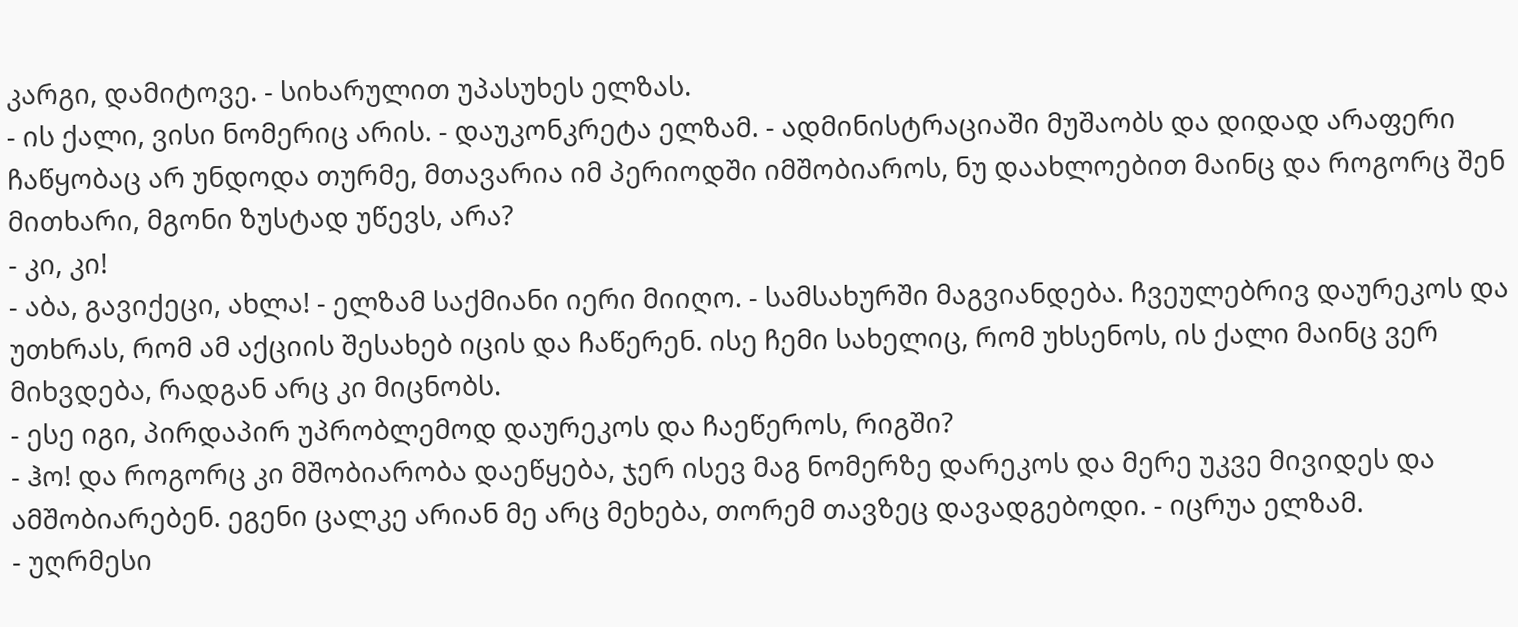კარგი, დამიტოვე. - სიხარულით უპასუხეს ელზას.
- ის ქალი, ვისი ნომერიც არის. - დაუკონკრეტა ელზამ. - ადმინისტრაციაში მუშაობს და დიდად არაფერი ჩაწყობაც არ უნდოდა თურმე, მთავარია იმ პერიოდში იმშობიაროს, ნუ დაახლოებით მაინც და როგორც შენ მითხარი, მგონი ზუსტად უწევს, არა?
- კი, კი!
- აბა, გავიქეცი, ახლა! - ელზამ საქმიანი იერი მიიღო. - სამსახურში მაგვიანდება. ჩვეულებრივ დაურეკოს და უთხრას, რომ ამ აქციის შესახებ იცის და ჩაწერენ. ისე ჩემი სახელიც, რომ უხსენოს, ის ქალი მაინც ვერ მიხვდება, რადგან არც კი მიცნობს.
- ესე იგი, პირდაპირ უპრობლემოდ დაურეკოს და ჩაეწეროს, რიგში?
- ჰო! და როგორც კი მშობიარობა დაეწყება, ჯერ ისევ მაგ ნომერზე დარეკოს და მერე უკვე მივიდეს და ამშობიარებენ. ეგენი ცალკე არიან მე არც მეხება, თორემ თავზეც დავადგებოდი. - იცრუა ელზამ.
- უღრმესი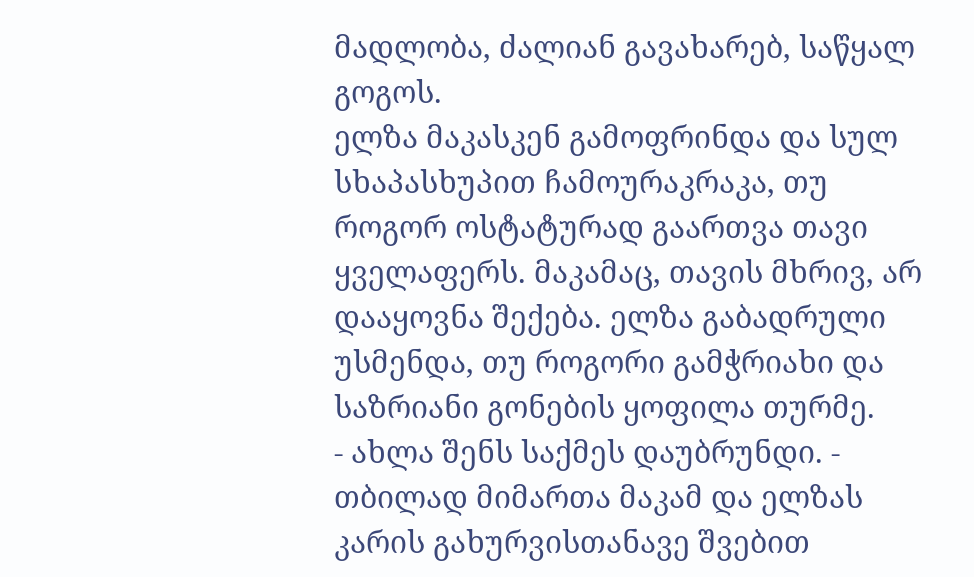მადლობა, ძალიან გავახარებ, საწყალ გოგოს.
ელზა მაკასკენ გამოფრინდა და სულ სხაპასხუპით ჩამოურაკრაკა, თუ როგორ ოსტატურად გაართვა თავი ყველაფერს. მაკამაც, თავის მხრივ, არ დააყოვნა შექება. ელზა გაბადრული უსმენდა, თუ როგორი გამჭრიახი და საზრიანი გონების ყოფილა თურმე.
- ახლა შენს საქმეს დაუბრუნდი. - თბილად მიმართა მაკამ და ელზას კარის გახურვისთანავე შვებით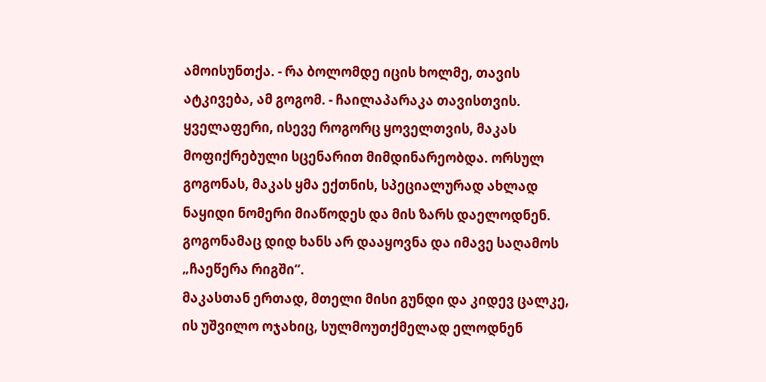ამოისუნთქა. - რა ბოლომდე იცის ხოლმე, თავის ატკივება, ამ გოგომ. - ჩაილაპარაკა თავისთვის.
ყველაფერი, ისევე როგორც ყოველთვის, მაკას მოფიქრებული სცენარით მიმდინარეობდა. ორსულ გოგონას, მაკას ყმა ექთნის, სპეციალურად ახლად ნაყიდი ნომერი მიაწოდეს და მის ზარს დაელოდნენ. გოგონამაც დიდ ხანს არ დააყოვნა და იმავე საღამოს „ჩაეწერა რიგში“.
მაკასთან ერთად, მთელი მისი გუნდი და კიდევ ცალკე, ის უშვილო ოჯახიც, სულმოუთქმელად ელოდნენ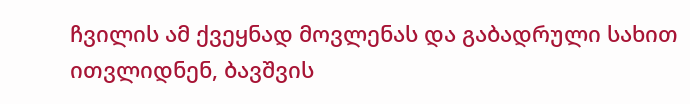ჩვილის ამ ქვეყნად მოვლენას და გაბადრული სახით ითვლიდნენ, ბავშვის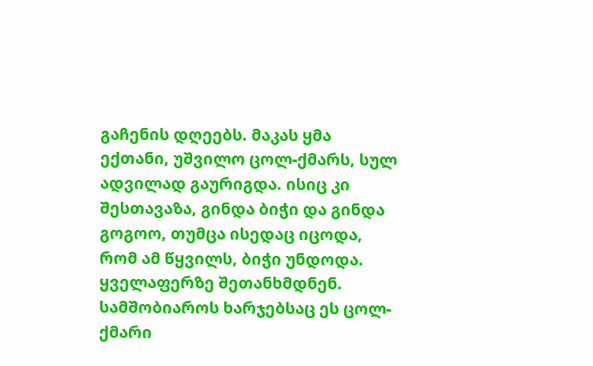გაჩენის დღეებს. მაკას ყმა ექთანი, უშვილო ცოლ-ქმარს, სულ ადვილად გაურიგდა. ისიც კი შესთავაზა, გინდა ბიჭი და გინდა გოგოო, თუმცა ისედაც იცოდა, რომ ამ წყვილს, ბიჭი უნდოდა. ყველაფერზე შეთანხმდნენ. სამშობიაროს ხარჯებსაც ეს ცოლ-ქმარი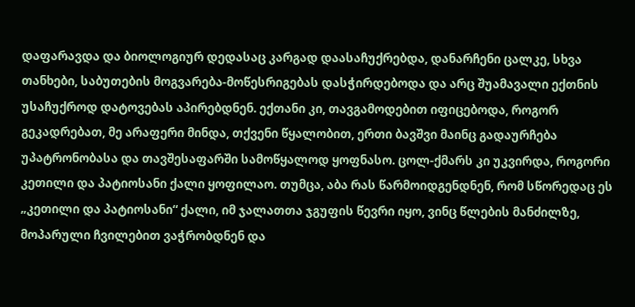დაფარავდა და ბიოლოგიურ დედასაც კარგად დაასაჩუქრებდა, დანარჩენი ცალკე, სხვა თანხები, საბუთების მოგვარება-მოწესრიგებას დასჭირდებოდა და არც შუამავალი ექთნის უსაჩუქროდ დატოვებას აპირებდნენ. ექთანი კი, თავგამოდებით იფიცებოდა, როგორ გეკადრებათ, მე არაფერი მინდა, თქვენი წყალობით, ერთი ბავშვი მაინც გადაურჩება უპატრონობასა და თავშესაფარში სამოწყალოდ ყოფნასო. ცოლ-ქმარს კი უკვირდა, როგორი კეთილი და პატიოსანი ქალი ყოფილაო. თუმცა, აბა რას წარმოიდგენდნენ, რომ სწორედაც ეს „კეთილი და პატიოსანი“ ქალი, იმ ჯალათთა ჯგუფის წევრი იყო, ვინც წლების მანძილზე, მოპარული ჩვილებით ვაჭრობდნენ და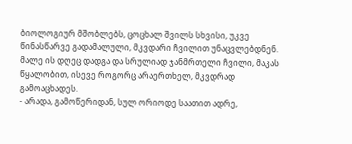ბიოლოგიურ მშობლებს, ცოცხალ შვილს სხვისი, უკვე წინასწარვე გადამალული, მკვდარი ჩვილით უნაცვლებდნენ.
მალე ის დღეც დადგა და სრულიად ჯანმრთელი ჩვილი, მაკას წყალობით, ისევე როგორც არაერთხელ, მკვდრად გამოაცხადეს.
- არადა, გამოწერიდან, სულ ორიოდე საათით ადრე,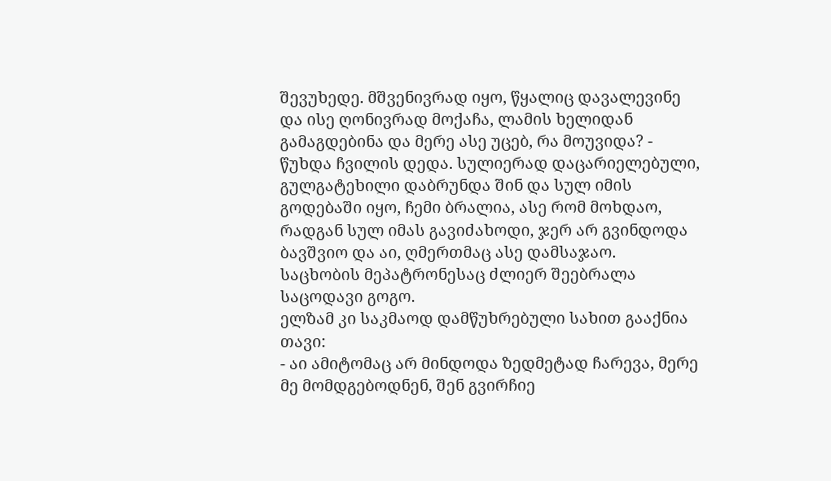შევუხედე. მშვენივრად იყო, წყალიც დავალევინე და ისე ღონივრად მოქაჩა, ლამის ხელიდან გამაგდებინა და მერე ასე უცებ, რა მოუვიდა? - წუხდა ჩვილის დედა. სულიერად დაცარიელებული, გულგატეხილი დაბრუნდა შინ და სულ იმის გოდებაში იყო, ჩემი ბრალია, ასე რომ მოხდაო, რადგან სულ იმას გავიძახოდი, ჯერ არ გვინდოდა ბავშვიო და აი, ღმერთმაც ასე დამსაჯაო.
საცხობის მეპატრონესაც ძლიერ შეებრალა საცოდავი გოგო.
ელზამ კი საკმაოდ დამწუხრებული სახით გააქნია თავი:
- აი ამიტომაც არ მინდოდა ზედმეტად ჩარევა, მერე მე მომდგებოდნენ, შენ გვირჩიე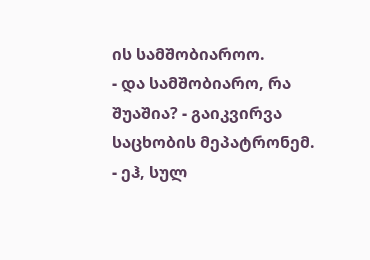ის სამშობიაროო.
- და სამშობიარო, რა შუაშია? - გაიკვირვა საცხობის მეპატრონემ.
- ეჰ, სულ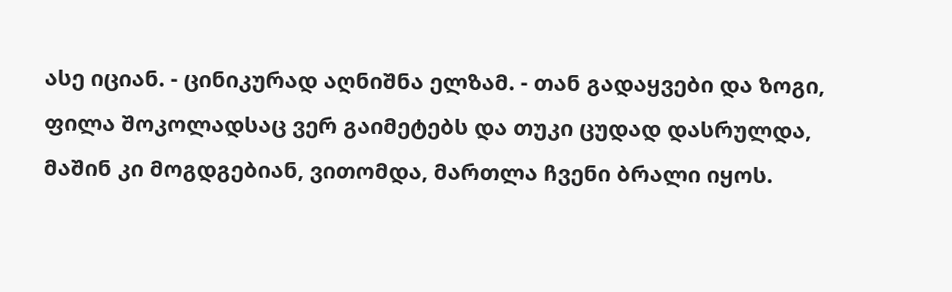ასე იციან. - ცინიკურად აღნიშნა ელზამ. - თან გადაყვები და ზოგი, ფილა შოკოლადსაც ვერ გაიმეტებს და თუკი ცუდად დასრულდა, მაშინ კი მოგდგებიან, ვითომდა, მართლა ჩვენი ბრალი იყოს.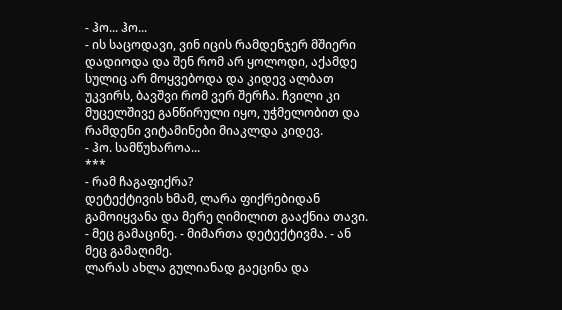- ჰო... ჰო...
- ის საცოდავი, ვინ იცის რამდენჯერ მშიერი დადიოდა და შენ რომ არ ყოლოდი, აქამდე სულიც არ მოყვებოდა და კიდევ ალბათ უკვირს, ბავშვი რომ ვერ შერჩა. ჩვილი კი მუცელშივე განწირული იყო, უჭმელობით და რამდენი ვიტამინები მიაკლდა კიდევ.
- ჰო. სამწუხაროა...
***
- რამ ჩაგაფიქრა?
დეტექტივის ხმამ, ლარა ფიქრებიდან გამოიყვანა და მერე ღიმილით გააქნია თავი.
- მეც გამაცინე. - მიმართა დეტექტივმა. - ან მეც გამაღიმე.
ლარას ახლა გულიანად გაეცინა და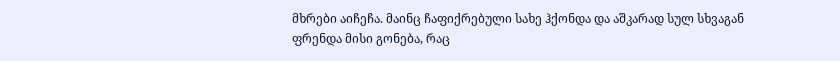მხრები აიჩეჩა. მაინც ჩაფიქრებული სახე ჰქონდა და აშკარად სულ სხვაგან ფრენდა მისი გონება, რაც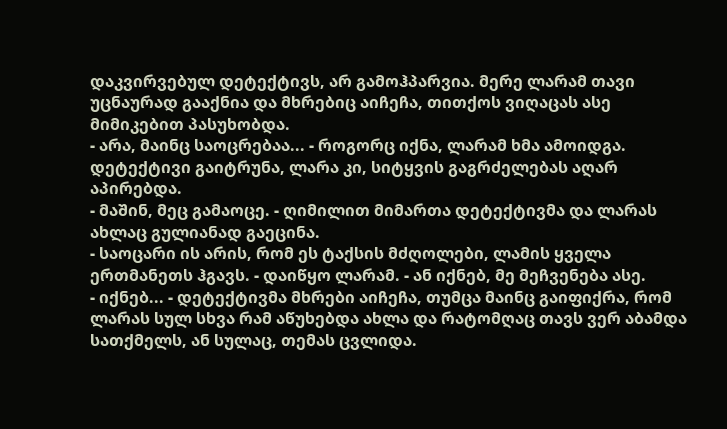დაკვირვებულ დეტექტივს, არ გამოჰპარვია. მერე ლარამ თავი უცნაურად გააქნია და მხრებიც აიჩეჩა, თითქოს ვიღაცას ასე მიმიკებით პასუხობდა.
- არა, მაინც საოცრებაა... - როგორც იქნა, ლარამ ხმა ამოიდგა.
დეტექტივი გაიტრუნა, ლარა კი, სიტყვის გაგრძელებას აღარ აპირებდა.
- მაშინ, მეც გამაოცე. - ღიმილით მიმართა დეტექტივმა და ლარას ახლაც გულიანად გაეცინა.
- საოცარი ის არის, რომ ეს ტაქსის მძღოლები, ლამის ყველა ერთმანეთს ჰგავს. - დაიწყო ლარამ. - ან იქნებ, მე მეჩვენება ასე.
- იქნებ... - დეტექტივმა მხრები აიჩეჩა, თუმცა მაინც გაიფიქრა, რომ ლარას სულ სხვა რამ აწუხებდა ახლა და რატომღაც თავს ვერ აბამდა სათქმელს, ან სულაც, თემას ცვლიდა.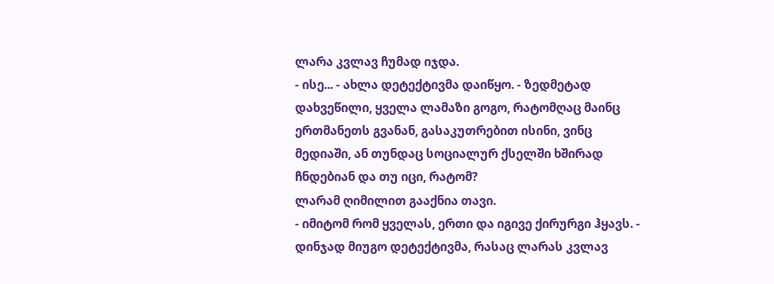ლარა კვლავ ჩუმად იჯდა.
- ისე... - ახლა დეტექტივმა დაიწყო. - ზედმეტად დახვეწილი, ყველა ლამაზი გოგო, რატომღაც მაინც ერთმანეთს გვანან, გასაკუთრებით ისინი, ვინც მედიაში, ან თუნდაც სოციალურ ქსელში ხშირად ჩნდებიან და თუ იცი, რატომ?
ლარამ ღიმილით გააქნია თავი.
- იმიტომ რომ ყველას, ერთი და იგივე ქირურგი ჰყავს. - დინჯად მიუგო დეტექტივმა, რასაც ლარას კვლავ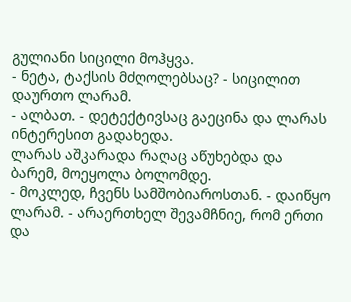გულიანი სიცილი მოჰყვა.
- ნეტა, ტაქსის მძღოლებსაც? - სიცილით დაურთო ლარამ.
- ალბათ. - დეტექტივსაც გაეცინა და ლარას ინტერესით გადახედა.
ლარას აშკარადა რაღაც აწუხებდა და ბარემ, მოეყოლა ბოლომდე.
- მოკლედ, ჩვენს სამშობიაროსთან. - დაიწყო ლარამ. - არაერთხელ შევამჩნიე, რომ ერთი და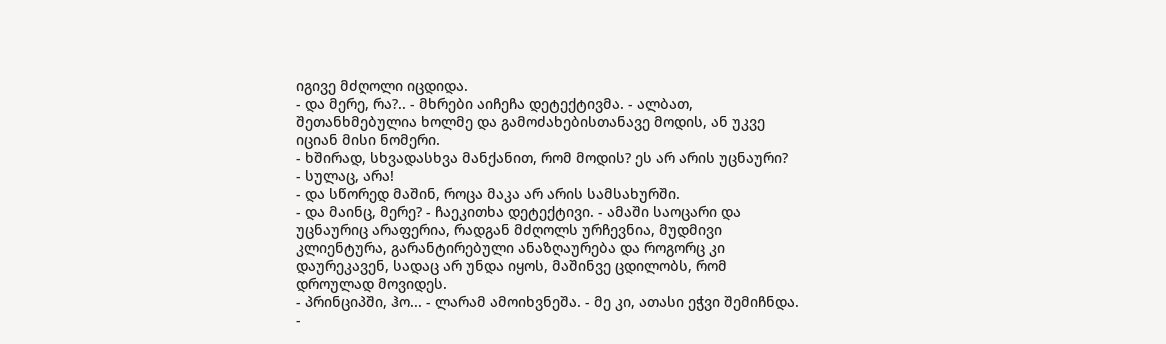იგივე მძღოლი იცდიდა.
- და მერე, რა?.. - მხრები აიჩეჩა დეტექტივმა. - ალბათ, შეთანხმებულია ხოლმე და გამოძახებისთანავე მოდის, ან უკვე იციან მისი ნომერი.
- ხშირად, სხვადასხვა მანქანით, რომ მოდის? ეს არ არის უცნაური?
- სულაც, არა!
- და სწორედ მაშინ, როცა მაკა არ არის სამსახურში.
- და მაინც, მერე? - ჩაეკითხა დეტექტივი. - ამაში საოცარი და უცნაურიც არაფერია, რადგან მძღოლს ურჩევნია, მუდმივი კლიენტურა, გარანტირებული ანაზღაურება და როგორც კი დაურეკავენ, სადაც არ უნდა იყოს, მაშინვე ცდილობს, რომ დროულად მოვიდეს.
- პრინციპში, ჰო... - ლარამ ამოიხვნეშა. - მე კი, ათასი ეჭვი შემიჩნდა.
-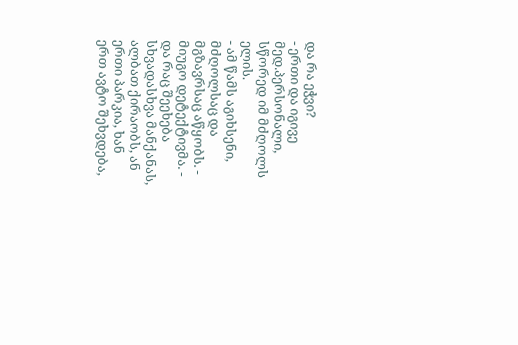და რა ეჭვი?
- ერთი და იგივე მედ.პერსონალი, სწორედ იმ მძღოლს ელის.
- ამ წამს აგიხსენი, მძღოლსაც და მგზავრსაც აწყობს. - მიუგო დეტექტივმა. - და რაც შეეხება სხვადასხვა მანქანას, ალბათ ქირაობს, ან ერთი პარკია, ხან ერთ ავტო შეხვდება,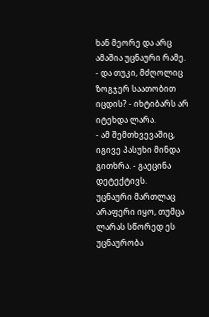ხან მეორე და არც ამაშია უცნაური რამე.
- და თუკი, მძღოლიც ზოგჯერ საათობით იცდის? - იხტიბარს არ იტეხდა ლარა.
- ამ შემთხვევაშიც, იგივე პასუხი მინდა გითხრა. - გაეცინა დეტექტივს.
უცნაური მართლაც არაფერი იყო, თუმცა ლარას სწორედ ეს უცნაურობა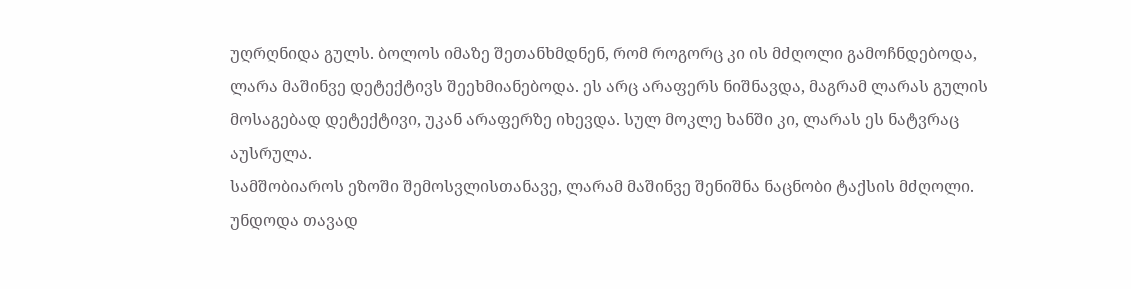უღრღნიდა გულს. ბოლოს იმაზე შეთანხმდნენ, რომ როგორც კი ის მძღოლი გამოჩნდებოდა, ლარა მაშინვე დეტექტივს შეეხმიანებოდა. ეს არც არაფერს ნიშნავდა, მაგრამ ლარას გულის მოსაგებად დეტექტივი, უკან არაფერზე იხევდა. სულ მოკლე ხანში კი, ლარას ეს ნატვრაც აუსრულა.
სამშობიაროს ეზოში შემოსვლისთანავე, ლარამ მაშინვე შენიშნა ნაცნობი ტაქსის მძღოლი. უნდოდა თავად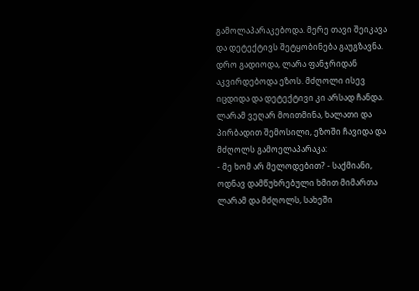გამოლაპარაკებოდა. მერე თავი შეიკავა და დეტექტივს შეტყობინება გაუგზავნა. დრო გადიოდა, ლარა ფანჯრიდან აკვირდებოდა ეზოს. მძღოლი ისევ იცდიდა და დეტექტივი კი არსად ჩანდა.
ლარამ ვეღარ მოითმინა, ხალათი და პირბადით შემოსილი, ეზოში ჩავიდა და მძღოლს გამოელაპარაკა:
- მე ხომ არ მელოდებით? - საქმიანი, ოდნავ დამწუხრებული ხმით მიმართა ლარამ და მძღოლს, სახეში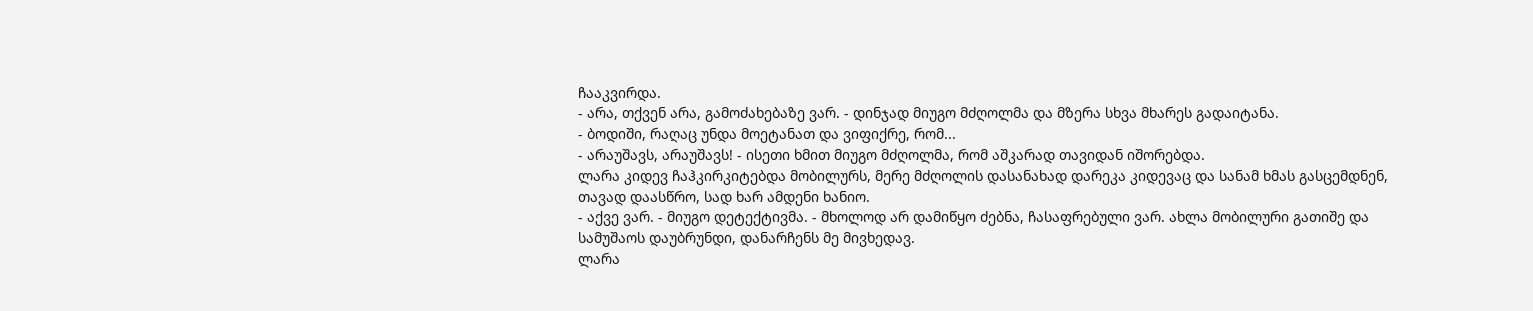ჩააკვირდა.
- არა, თქვენ არა, გამოძახებაზე ვარ. - დინჯად მიუგო მძღოლმა და მზერა სხვა მხარეს გადაიტანა.
- ბოდიში, რაღაც უნდა მოეტანათ და ვიფიქრე, რომ...
- არაუშავს, არაუშავს! - ისეთი ხმით მიუგო მძღოლმა, რომ აშკარად თავიდან იშორებდა.
ლარა კიდევ ჩაჰკირკიტებდა მობილურს, მერე მძღოლის დასანახად დარეკა კიდევაც და სანამ ხმას გასცემდნენ, თავად დაასწრო, სად ხარ ამდენი ხანიო.
- აქვე ვარ. - მიუგო დეტექტივმა. - მხოლოდ არ დამიწყო ძებნა, ჩასაფრებული ვარ. ახლა მობილური გათიშე და სამუშაოს დაუბრუნდი, დანარჩენს მე მივხედავ.
ლარა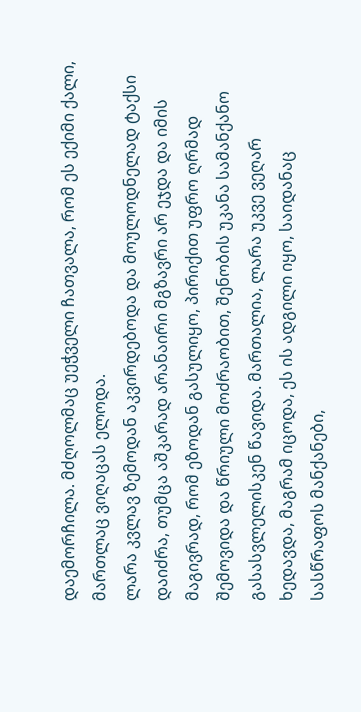დაემორჩილა. მძღოლმაც უეჭველი ჩათვალა, რომ ეს ექიმი ქალი, მართლაც ვიღაცას ელოდა.
ლარა კვლავ ზემოდან აკვირდებოდა და მოულოდნელად ტაქსი დაიძრა, თუმცა აშკარად არანაირი მგზავრი არ ეჯდა და იმის მაგივრად, რომ ეზოდან გასულიყო, პირიქით უფრო ღრმად შემოვიდა და წრიული მოძრაობით, შენობის უკანა სამანქანო გასასვლელისკენ წავიდა. მართალია, ლარა უკვე ვეღარ ხედავდა, მაგრამ იცოდა, ეს ის ადგილი იყო, საიდანაც სასწრაფოს მანქანები,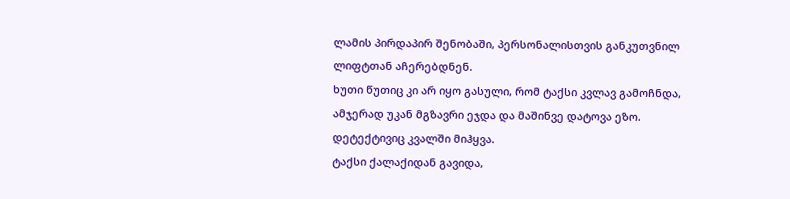ლამის პირდაპირ შენობაში, პერსონალისთვის განკუთვნილ ლიფტთან აჩერებდნენ.
ხუთი წუთიც კი არ იყო გასული, რომ ტაქსი კვლავ გამოჩნდა, ამჯერად უკან მგზავრი ეჯდა და მაშინვე დატოვა ეზო. დეტექტივიც კვალში მიჰყვა.
ტაქსი ქალაქიდან გავიდა,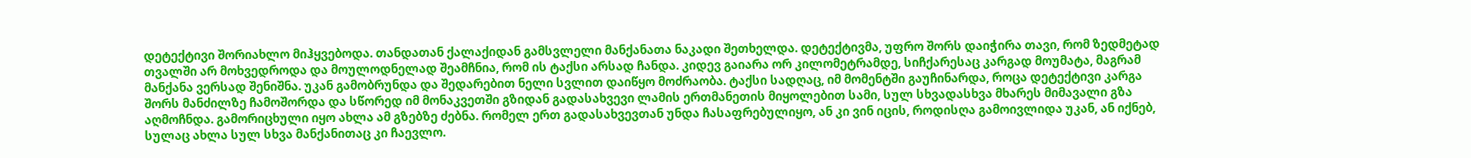დეტექტივი შორიახლო მიჰყვებოდა. თანდათან ქალაქიდან გამსვლელი მანქანათა ნაკადი შეთხელდა. დეტექტივმა, უფრო შორს დაიჭირა თავი, რომ ზედმეტად თვალში არ მოხვედროდა და მოულოდნელად შეამჩნია, რომ ის ტაქსი არსად ჩანდა. კიდევ გაიარა ორ კილომეტრამდე, სიჩქარესაც კარგად მოუმატა, მაგრამ მანქანა ვერსად შენიშნა. უკან გამობრუნდა და შედარებით ნელი სვლით დაიწყო მოძრაობა. ტაქსი სადღაც, იმ მომენტში გაუჩინარდა, როცა დეტექტივი კარგა შორს მანძილზე ჩამოშორდა და სწორედ იმ მონაკვეთში გზიდან გადასახვევი ლამის ერთმანეთის მიყოლებით სამი, სულ სხვადასხვა მხარეს მიმავალი გზა აღმოჩნდა. გამორიცხული იყო ახლა ამ გზებზე ძებნა. რომელ ერთ გადასახვევთან უნდა ჩასაფრებულიყო, ან კი ვინ იცის, როდისღა გამოივლიდა უკან, ან იქნებ, სულაც ახლა სულ სხვა მანქანითაც კი ჩაევლო.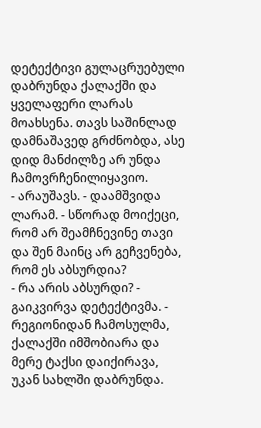დეტექტივი გულაცრუებული დაბრუნდა ქალაქში და ყველაფერი ლარას მოახსენა. თავს საშინლად დამნაშავედ გრძნობდა, ასე დიდ მანძილზე არ უნდა ჩამოვრჩენილიყავიო.
- არაუშავს. - დაამშვიდა ლარამ. - სწორად მოიქეცი, რომ არ შეამჩნევინე თავი და შენ მაინც არ გეჩვენება, რომ ეს აბსურდია?
- რა არის აბსურდი? - გაიკვირვა დეტექტივმა. - რეგიონიდან ჩამოსულმა, ქალაქში იმშობიარა და მერე ტაქსი დაიქირავა, უკან სახლში დაბრუნდა.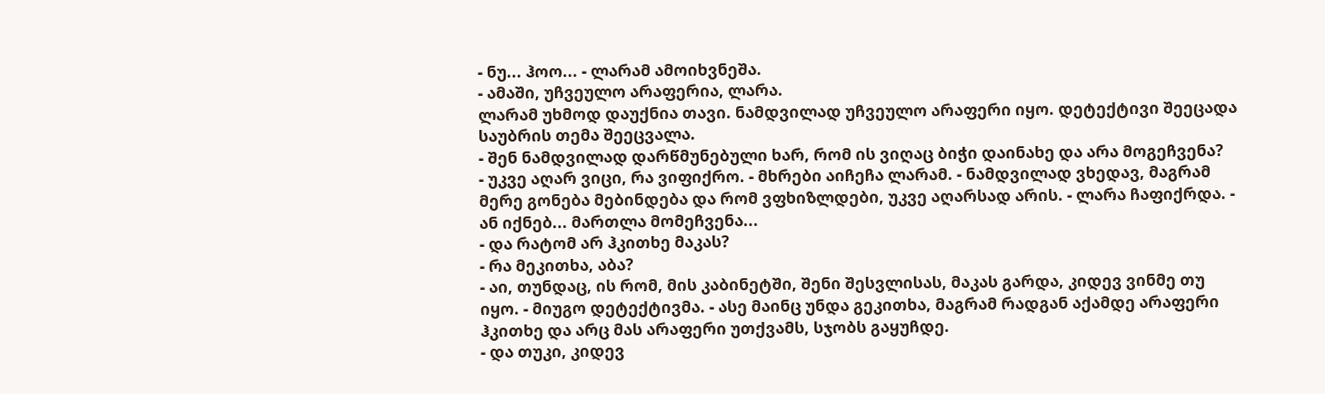- ნუ... ჰოო... - ლარამ ამოიხვნეშა.
- ამაში, უჩვეულო არაფერია, ლარა.
ლარამ უხმოდ დაუქნია თავი. ნამდვილად უჩვეულო არაფერი იყო. დეტექტივი შეეცადა საუბრის თემა შეეცვალა.
- შენ ნამდვილად დარწმუნებული ხარ, რომ ის ვიღაც ბიჭი დაინახე და არა მოგეჩვენა?
- უკვე აღარ ვიცი, რა ვიფიქრო. - მხრები აიჩეჩა ლარამ. - ნამდვილად ვხედავ, მაგრამ მერე გონება მებინდება და რომ ვფხიზლდები, უკვე აღარსად არის. - ლარა ჩაფიქრდა. - ან იქნებ... მართლა მომეჩვენა...
- და რატომ არ ჰკითხე მაკას?
- რა მეკითხა, აბა?
- აი, თუნდაც, ის რომ, მის კაბინეტში, შენი შესვლისას, მაკას გარდა, კიდევ ვინმე თუ იყო. - მიუგო დეტექტივმა. - ასე მაინც უნდა გეკითხა, მაგრამ რადგან აქამდე არაფერი ჰკითხე და არც მას არაფერი უთქვამს, სჯობს გაყუჩდე.
- და თუკი, კიდევ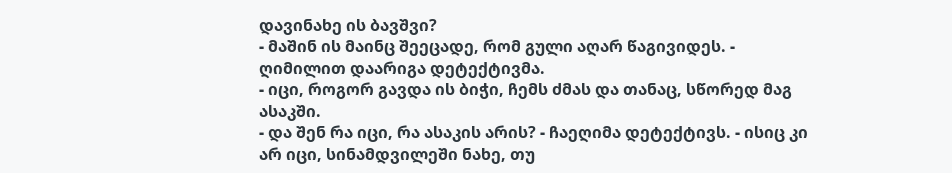დავინახე ის ბავშვი?
- მაშინ ის მაინც შეეცადე, რომ გული აღარ წაგივიდეს. - ღიმილით დაარიგა დეტექტივმა.
- იცი, როგორ გავდა ის ბიჭი, ჩემს ძმას და თანაც, სწორედ მაგ ასაკში.
- და შენ რა იცი, რა ასაკის არის? - ჩაეღიმა დეტექტივს. - ისიც კი არ იცი, სინამდვილეში ნახე, თუ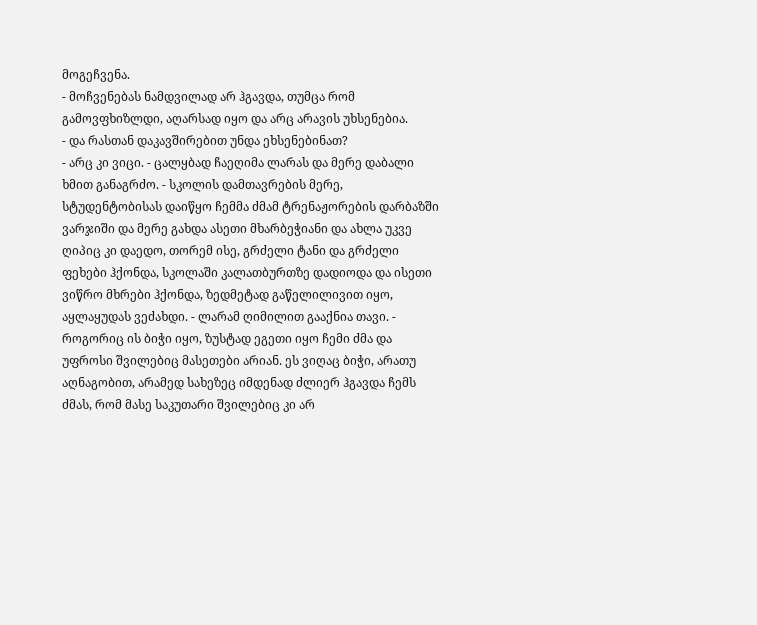მოგეჩვენა.
- მოჩვენებას ნამდვილად არ ჰგავდა, თუმცა რომ გამოვფხიზლდი, აღარსად იყო და არც არავის უხსენებია.
- და რასთან დაკავშირებით უნდა ეხსენებინათ?
- არც კი ვიცი. - ცალყბად ჩაეღიმა ლარას და მერე დაბალი ხმით განაგრძო. - სკოლის დამთავრების მერე, სტუდენტობისას დაიწყო ჩემმა ძმამ ტრენაჟორების დარბაზში ვარჯიში და მერე გახდა ასეთი მხარბეჭიანი და ახლა უკვე ღიპიც კი დაედო, თორემ ისე, გრძელი ტანი და გრძელი ფეხები ჰქონდა, სკოლაში კალათბურთზე დადიოდა და ისეთი ვიწრო მხრები ჰქონდა, ზედმეტად გაწელილივით იყო, აყლაყუდას ვეძახდი. - ლარამ ღიმილით გააქნია თავი. - როგორიც ის ბიჭი იყო, ზუსტად ეგეთი იყო ჩემი ძმა და უფროსი შვილებიც მასეთები არიან. ეს ვიღაც ბიჭი, არათუ აღნაგობით, არამედ სახეზეც იმდენად ძლიერ ჰგავდა ჩემს ძმას, რომ მასე საკუთარი შვილებიც კი არ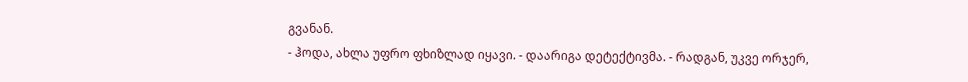გვანან.
- ჰოდა, ახლა უფრო ფხიზლად იყავი. - დაარიგა დეტექტივმა. - რადგან, უკვე ორჯერ,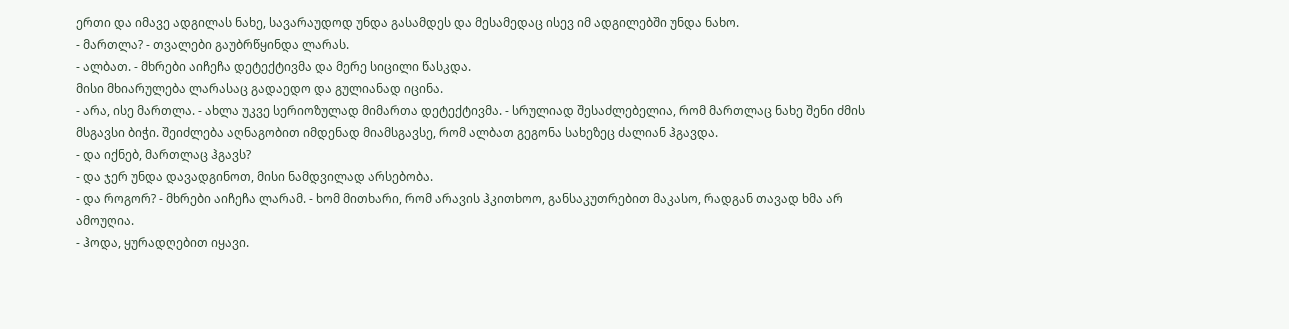ერთი და იმავე ადგილას ნახე, სავარაუდოდ უნდა გასამდეს და მესამედაც ისევ იმ ადგილებში უნდა ნახო.
- მართლა? - თვალები გაუბრწყინდა ლარას.
- ალბათ. - მხრები აიჩეჩა დეტექტივმა და მერე სიცილი წასკდა.
მისი მხიარულება ლარასაც გადაედო და გულიანად იცინა.
- არა, ისე მართლა. - ახლა უკვე სერიოზულად მიმართა დეტექტივმა. - სრულიად შესაძლებელია, რომ მართლაც ნახე შენი ძმის მსგავსი ბიჭი. შეიძლება აღნაგობით იმდენად მიამსგავსე, რომ ალბათ გეგონა სახეზეც ძალიან ჰგავდა.
- და იქნებ, მართლაც ჰგავს?
- და ჯერ უნდა დავადგინოთ, მისი ნამდვილად არსებობა.
- და როგორ? - მხრები აიჩეჩა ლარამ. - ხომ მითხარი, რომ არავის ჰკითხოო, განსაკუთრებით მაკასო, რადგან თავად ხმა არ ამოუღია.
- ჰოდა, ყურადღებით იყავი.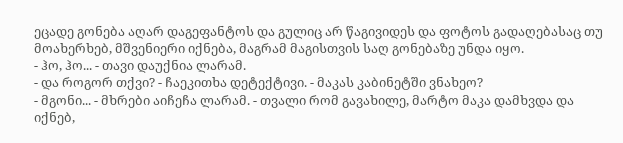ეცადე გონება აღარ დაგეფანტოს და გულიც არ წაგივიდეს და ფოტოს გადაღებასაც თუ მოახერხებ, მშვენიერი იქნება, მაგრამ მაგისთვის საღ გონებაზე უნდა იყო.
- ჰო, ჰო... - თავი დაუქნია ლარამ.
- და როგორ თქვი? - ჩაეკითხა დეტექტივი. - მაკას კაბინეტში ვნახეო?
- მგონი... - მხრები აიჩეჩა ლარამ. - თვალი რომ გავახილე, მარტო მაკა დამხვდა და იქნებ,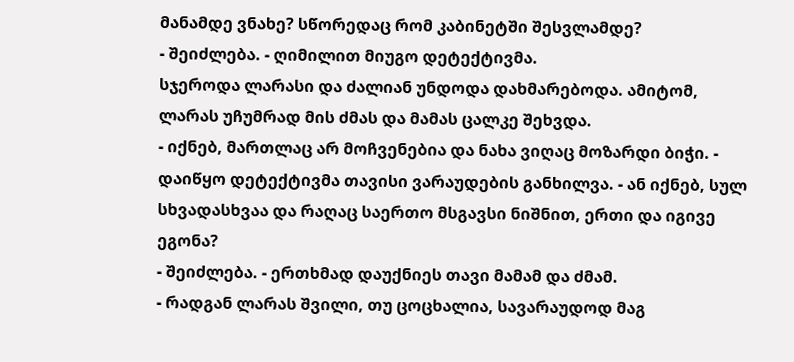მანამდე ვნახე? სწორედაც რომ კაბინეტში შესვლამდე?
- შეიძლება. - ღიმილით მიუგო დეტექტივმა.
სჯეროდა ლარასი და ძალიან უნდოდა დახმარებოდა. ამიტომ, ლარას უჩუმრად მის ძმას და მამას ცალკე შეხვდა.
- იქნებ, მართლაც არ მოჩვენებია და ნახა ვიღაც მოზარდი ბიჭი. - დაიწყო დეტექტივმა თავისი ვარაუდების განხილვა. - ან იქნებ, სულ სხვადასხვაა და რაღაც საერთო მსგავსი ნიშნით, ერთი და იგივე ეგონა?
- შეიძლება. - ერთხმად დაუქნიეს თავი მამამ და ძმამ.
- რადგან ლარას შვილი, თუ ცოცხალია, სავარაუდოდ მაგ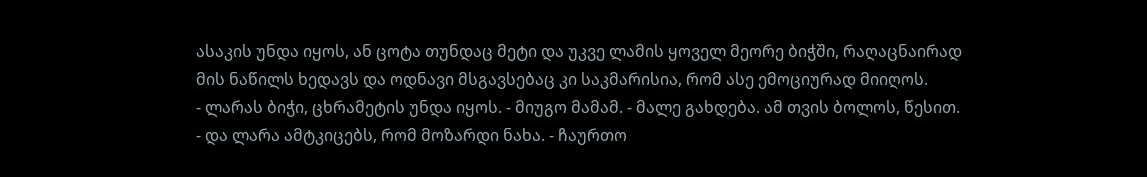ასაკის უნდა იყოს, ან ცოტა თუნდაც მეტი და უკვე ლამის ყოველ მეორე ბიჭში, რაღაცნაირად მის ნაწილს ხედავს და ოდნავი მსგავსებაც კი საკმარისია, რომ ასე ემოციურად მიიღოს.
- ლარას ბიჭი, ცხრამეტის უნდა იყოს. - მიუგო მამამ. - მალე გახდება. ამ თვის ბოლოს, წესით.
- და ლარა ამტკიცებს, რომ მოზარდი ნახა. - ჩაურთო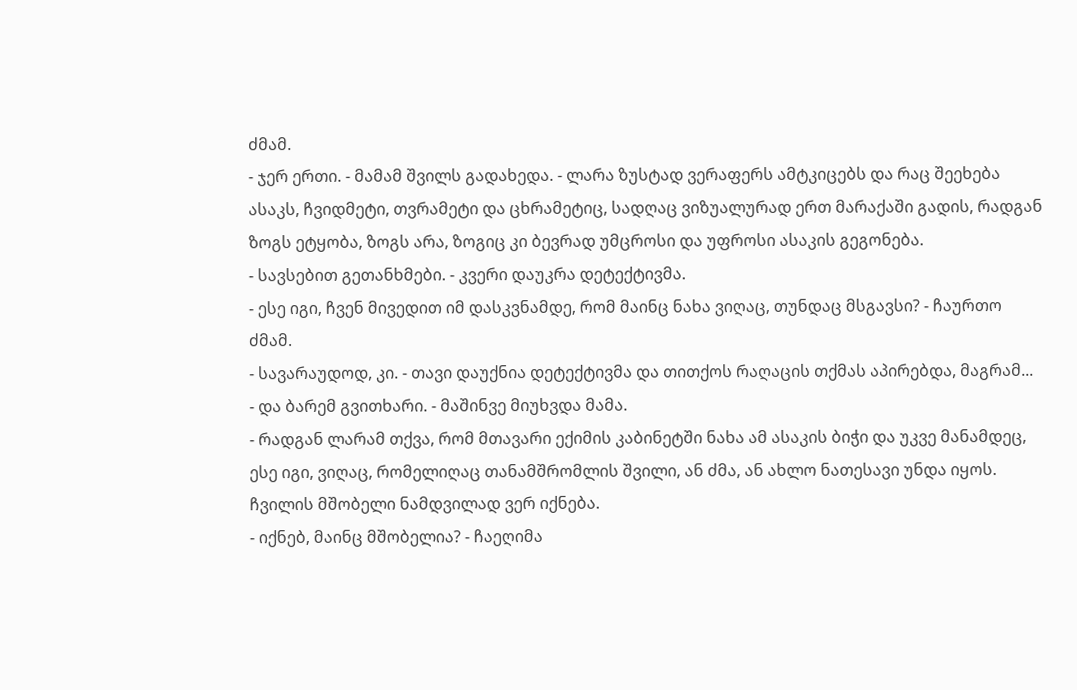ძმამ.
- ჯერ ერთი. - მამამ შვილს გადახედა. - ლარა ზუსტად ვერაფერს ამტკიცებს და რაც შეეხება ასაკს, ჩვიდმეტი, თვრამეტი და ცხრამეტიც, სადღაც ვიზუალურად ერთ მარაქაში გადის, რადგან ზოგს ეტყობა, ზოგს არა, ზოგიც კი ბევრად უმცროსი და უფროსი ასაკის გეგონება.
- სავსებით გეთანხმები. - კვერი დაუკრა დეტექტივმა.
- ესე იგი, ჩვენ მივედით იმ დასკვნამდე, რომ მაინც ნახა ვიღაც, თუნდაც მსგავსი? - ჩაურთო ძმამ.
- სავარაუდოდ, კი. - თავი დაუქნია დეტექტივმა და თითქოს რაღაცის თქმას აპირებდა, მაგრამ...
- და ბარემ გვითხარი. - მაშინვე მიუხვდა მამა.
- რადგან ლარამ თქვა, რომ მთავარი ექიმის კაბინეტში ნახა ამ ასაკის ბიჭი და უკვე მანამდეც, ესე იგი, ვიღაც, რომელიღაც თანამშრომლის შვილი, ან ძმა, ან ახლო ნათესავი უნდა იყოს. ჩვილის მშობელი ნამდვილად ვერ იქნება.
- იქნებ, მაინც მშობელია? - ჩაეღიმა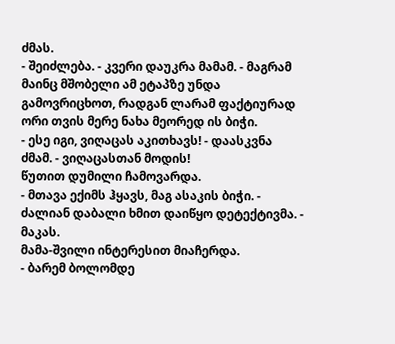ძმას.
- შეიძლება. - კვერი დაუკრა მამამ. - მაგრამ მაინც მშობელი ამ ეტაპზე უნდა გამოვრიცხოთ, რადგან ლარამ ფაქტიურად ორი თვის მერე ნახა მეორედ ის ბიჭი.
- ესე იგი, ვიღაცას აკითხავს! - დაასკვნა ძმამ. - ვიღაცასთან მოდის!
წუთით დუმილი ჩამოვარდა.
- მთავა ექიმს ჰყავს, მაგ ასაკის ბიჭი. - ძალიან დაბალი ხმით დაიწყო დეტექტივმა. - მაკას.
მამა-შვილი ინტერესით მიაჩერდა.
- ბარემ ბოლომდე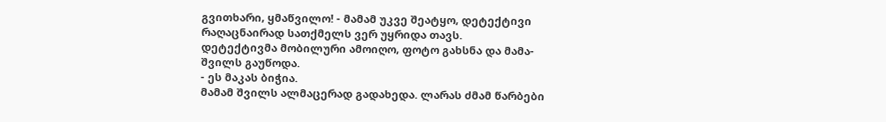გვითხარი, ყმაწვილო! - მამამ უკვე შეატყო, დეტექტივი რაღაცნაირად სათქმელს ვერ უყრიდა თავს.
დეტექტივმა მობილური ამოიღო, ფოტო გახსნა და მამა-შვილს გაუწოდა.
- ეს მაკას ბიჭია.
მამამ შვილს ალმაცერად გადახედა. ლარას ძმამ წარბები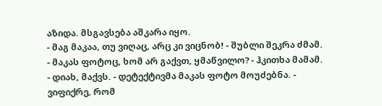აზიდა. მსგავსება აშკარა იყო.
- მაგ მაკაა, თუ ვიღაც, არც კი ვიცნობ! - შუბლი შეკრა ძმამ.
- მაკას ფოტოც, ხომ არ გაქვთ, ყმაწვილო? - ჰკითხა მამამ.
- დიახ, მაქვს. - დეტექტივმა მაკას ფოტო მოუძებნა. - ვიფიქრე, რომ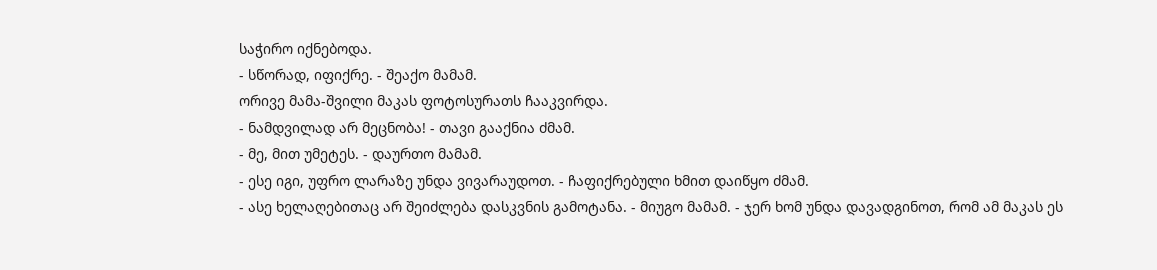საჭირო იქნებოდა.
- სწორად, იფიქრე. - შეაქო მამამ.
ორივე მამა-შვილი მაკას ფოტოსურათს ჩააკვირდა.
- ნამდვილად არ მეცნობა! - თავი გააქნია ძმამ.
- მე, მით უმეტეს. - დაურთო მამამ.
- ესე იგი, უფრო ლარაზე უნდა ვივარაუდოთ. - ჩაფიქრებული ხმით დაიწყო ძმამ.
- ასე ხელაღებითაც არ შეიძლება დასკვნის გამოტანა. - მიუგო მამამ. - ჯერ ხომ უნდა დავადგინოთ, რომ ამ მაკას ეს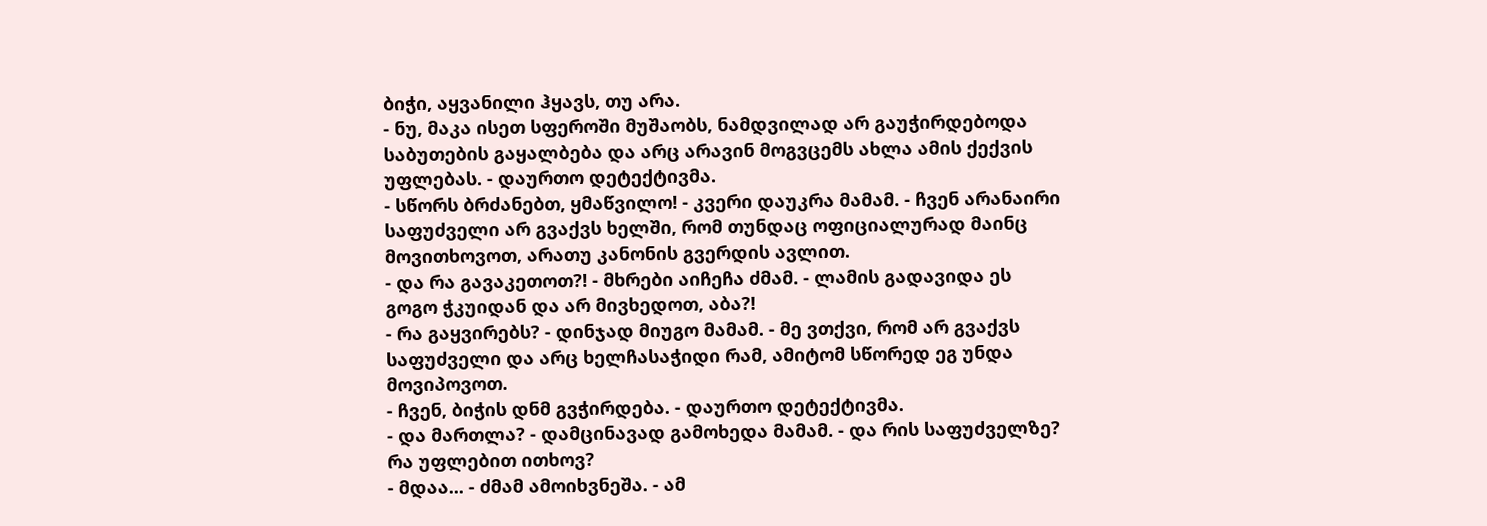ბიჭი, აყვანილი ჰყავს, თუ არა.
- ნუ, მაკა ისეთ სფეროში მუშაობს, ნამდვილად არ გაუჭირდებოდა საბუთების გაყალბება და არც არავინ მოგვცემს ახლა ამის ქექვის უფლებას. - დაურთო დეტექტივმა.
- სწორს ბრძანებთ, ყმაწვილო! - კვერი დაუკრა მამამ. - ჩვენ არანაირი საფუძველი არ გვაქვს ხელში, რომ თუნდაც ოფიციალურად მაინც მოვითხოვოთ, არათუ კანონის გვერდის ავლით.
- და რა გავაკეთოთ?! - მხრები აიჩეჩა ძმამ. - ლამის გადავიდა ეს გოგო ჭკუიდან და არ მივხედოთ, აბა?!
- რა გაყვირებს? - დინჯად მიუგო მამამ. - მე ვთქვი, რომ არ გვაქვს საფუძველი და არც ხელჩასაჭიდი რამ, ამიტომ სწორედ ეგ უნდა მოვიპოვოთ.
- ჩვენ, ბიჭის დნმ გვჭირდება. - დაურთო დეტექტივმა.
- და მართლა? - დამცინავად გამოხედა მამამ. - და რის საფუძველზე? რა უფლებით ითხოვ?
- მდაა... - ძმამ ამოიხვნეშა. - ამ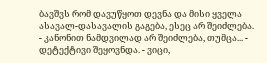ბავშვს რომ დავუწყოთ დევნა და მისი ყველა ასავალ-დასავალის გაგება, ესეც არ შეიძლება.
- კანონით ნამდვილად არ შეიძლება, თუმცა... - დეტექტივი შეყოვნდა. - ვიცი,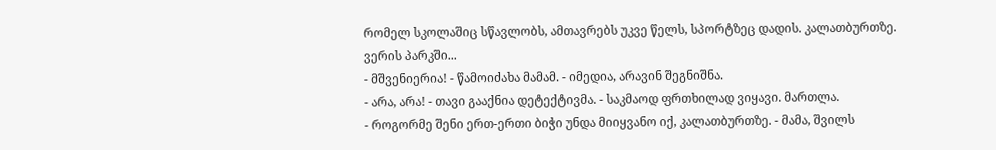რომელ სკოლაშიც სწავლობს, ამთავრებს უკვე წელს, სპორტზეც დადის. კალათბურთზე. ვერის პარკში...
- მშვენიერია! - წამოიძახა მამამ. - იმედია, არავინ შეგნიშნა.
- არა, არა! - თავი გააქნია დეტექტივმა. - საკმაოდ ფრთხილად ვიყავი. მართლა.
- როგორმე შენი ერთ-ერთი ბიჭი უნდა მიიყვანო იქ, კალათბურთზე. - მამა, შვილს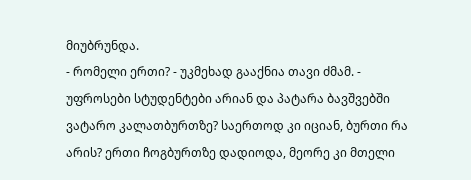მიუბრუნდა.
- რომელი ერთი? - უკმეხად გააქნია თავი ძმამ. - უფროსები სტუდენტები არიან და პატარა ბავშვებში ვატარო კალათბურთზე? საერთოდ კი იციან, ბურთი რა არის? ერთი ჩოგბურთზე დადიოდა, მეორე კი მთელი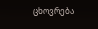ცხოვრება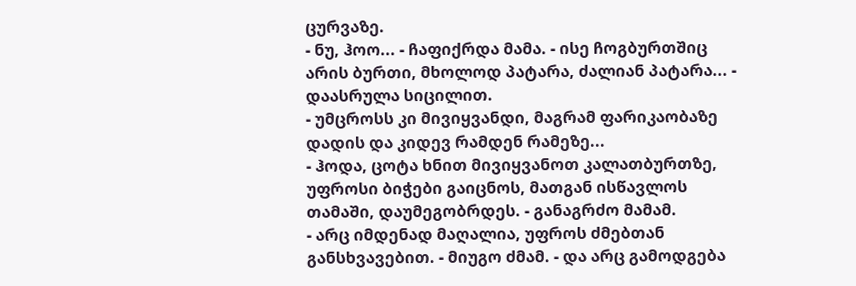ცურვაზე.
- ნუ, ჰოო... - ჩაფიქრდა მამა. - ისე ჩოგბურთშიც არის ბურთი, მხოლოდ პატარა, ძალიან პატარა... - დაასრულა სიცილით.
- უმცროსს კი მივიყვანდი, მაგრამ ფარიკაობაზე დადის და კიდევ რამდენ რამეზე...
- ჰოდა, ცოტა ხნით მივიყვანოთ კალათბურთზე, უფროსი ბიჭები გაიცნოს, მათგან ისწავლოს თამაში, დაუმეგობრდეს. - განაგრძო მამამ.
- არც იმდენად მაღალია, უფროს ძმებთან განსხვავებით. - მიუგო ძმამ. - და არც გამოდგება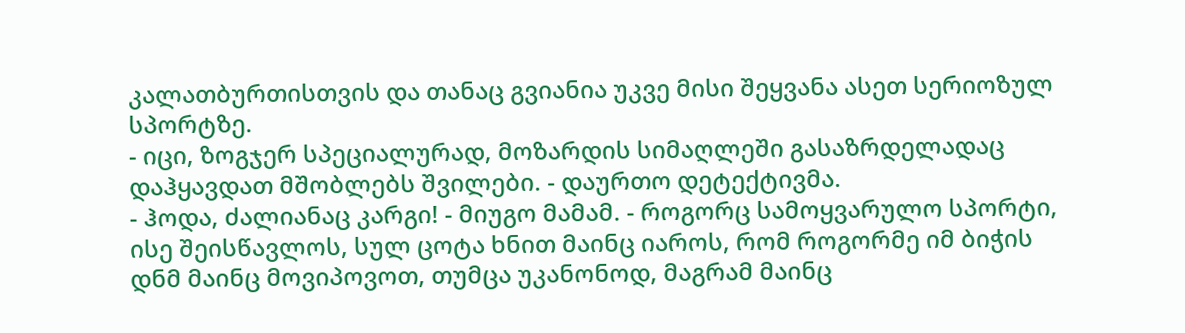კალათბურთისთვის და თანაც გვიანია უკვე მისი შეყვანა ასეთ სერიოზულ სპორტზე.
- იცი, ზოგჯერ სპეციალურად, მოზარდის სიმაღლეში გასაზრდელადაც დაჰყავდათ მშობლებს შვილები. - დაურთო დეტექტივმა.
- ჰოდა, ძალიანაც კარგი! - მიუგო მამამ. - როგორც სამოყვარულო სპორტი, ისე შეისწავლოს, სულ ცოტა ხნით მაინც იაროს, რომ როგორმე იმ ბიჭის დნმ მაინც მოვიპოვოთ, თუმცა უკანონოდ, მაგრამ მაინც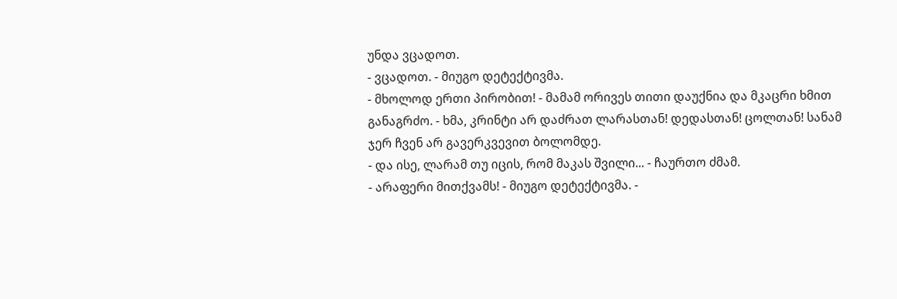უნდა ვცადოთ.
- ვცადოთ. - მიუგო დეტექტივმა.
- მხოლოდ ერთი პირობით! - მამამ ორივეს თითი დაუქნია და მკაცრი ხმით განაგრძო. - ხმა, კრინტი არ დაძრათ ლარასთან! დედასთან! ცოლთან! სანამ ჯერ ჩვენ არ გავერკვევით ბოლომდე.
- და ისე, ლარამ თუ იცის, რომ მაკას შვილი... - ჩაურთო ძმამ.
- არაფერი მითქვამს! - მიუგო დეტექტივმა. -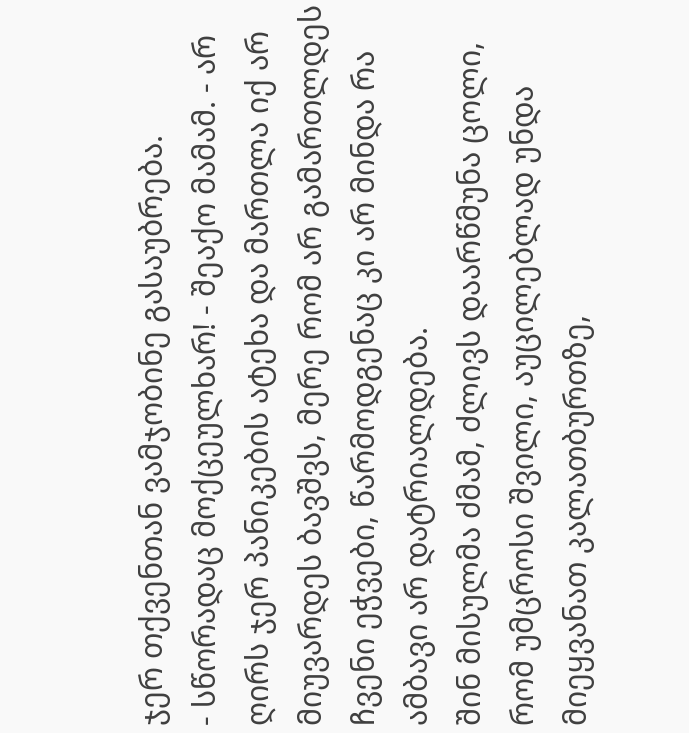ჯერ თქვენთან ვამჯობინე გასაუბრება.
- სწორადაც მოქცეულხარ! - შეაქო მამამ. - არ ღირს ჯერ პანიკების ატეხა და მართლა იქ არ მიუვარდეს ბავშვს, მერე რომ არ გამართლდეს ჩვენი ეჭვები, წარმოდგენაც კი არ მინდა რა ამბავი არ დატრიალდება.
შინ მისულმა ძმამ, ძლივს დაარწმუნა ცოლი, რომ უმცროსი შვილი, აუცილებლად უნდა მიეყვანათ კალათბურთზე,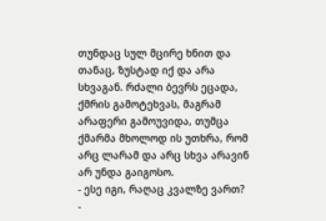თუნდაც სულ მცირე ხნით და თანაც, ზუსტად იქ და არა სხვაგან. რძალი ბევრს ეცადა, ქმრის გამოტეხვას, მაგრამ არაფერი გამოუვიდა, თუმცა ქმარმა მხოლოდ ის უთხრა, რომ არც ლარამ და არც სხვა არავინ არ უნდა გაიგოსო.
- ესე იგი, რაღაც კვალზე ვართ? -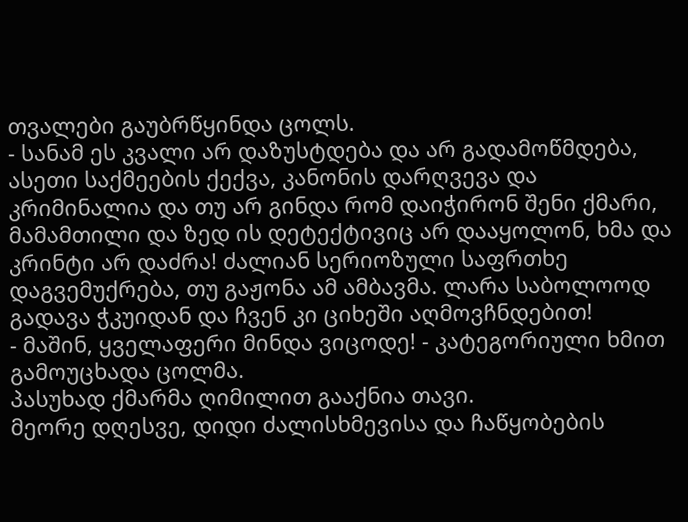თვალები გაუბრწყინდა ცოლს.
- სანამ ეს კვალი არ დაზუსტდება და არ გადამოწმდება, ასეთი საქმეების ქექვა, კანონის დარღვევა და კრიმინალია და თუ არ გინდა რომ დაიჭირონ შენი ქმარი, მამამთილი და ზედ ის დეტექტივიც არ დააყოლონ, ხმა და კრინტი არ დაძრა! ძალიან სერიოზული საფრთხე დაგვემუქრება, თუ გაჟონა ამ ამბავმა. ლარა საბოლოოდ გადავა ჭკუიდან და ჩვენ კი ციხეში აღმოვჩნდებით!
- მაშინ, ყველაფერი მინდა ვიცოდე! - კატეგორიული ხმით გამოუცხადა ცოლმა.
პასუხად ქმარმა ღიმილით გააქნია თავი.
მეორე დღესვე, დიდი ძალისხმევისა და ჩაწყობების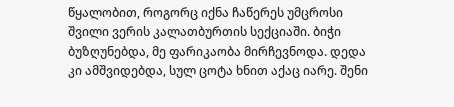წყალობით, როგორც იქნა ჩაწერეს უმცროსი შვილი ვერის კალათბურთის სექციაში. ბიჭი ბუზღუნებდა, მე ფარიკაობა მირჩევნოდა. დედა კი ამშვიდებდა, სულ ცოტა ხნით აქაც იარე. შენი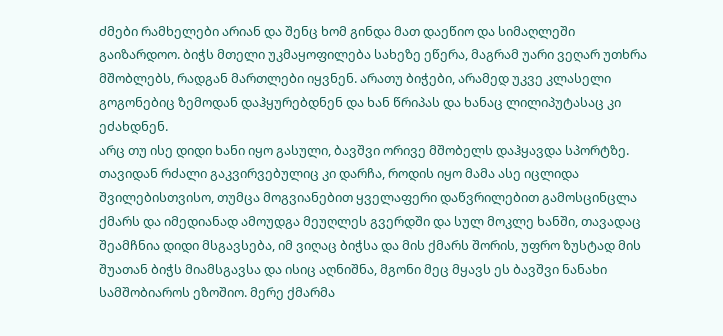ძმები რამხელები არიან და შენც ხომ გინდა მათ დაეწიო და სიმაღლეში გაიზარდოო. ბიჭს მთელი უკმაყოფილება სახეზე ეწერა, მაგრამ უარი ვეღარ უთხრა მშობლებს, რადგან მართლები იყვნენ. არათუ ბიჭები, არამედ უკვე კლასელი გოგონებიც ზემოდან დაჰყურებდნენ და ხან წრიპას და ხანაც ლილიპუტასაც კი ეძახდნენ.
არც თუ ისე დიდი ხანი იყო გასული, ბავშვი ორივე მშობელს დაჰყავდა სპორტზე. თავიდან რძალი გაკვირვებულიც კი დარჩა, როდის იყო მამა ასე იცლიდა შვილებისთვისო, თუმცა მოგვიანებით ყველაფერი დაწვრილებით გამოსცინცლა ქმარს და იმედიანად ამოუდგა მეუღლეს გვერდში და სულ მოკლე ხანში, თავადაც შეამჩნია დიდი მსგავსება, იმ ვიღაც ბიჭსა და მის ქმარს შორის, უფრო ზუსტად მის შუათან ბიჭს მიამსგავსა და ისიც აღნიშნა, მგონი მეც მყავს ეს ბავშვი ნანახი სამშობიაროს ეზოშიო. მერე ქმარმა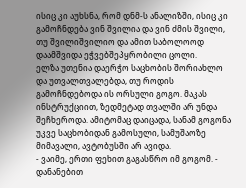ისიც კი აუხსნა, რომ დნმ-ს ანალიზში, ისიც კი გამოჩნდება ვინ შვილია და ვინ ძმის შვილი, თუ შვილიშვილიო და ამით საბოლოოდ დაამშვიდა ეჭვებშეპყრობილი ცოლი.
ელზა უთენია დაერჭო საცხობის შორიახლო და უთვალთვალებდა, თუ როდის გამოჩნდებოდა ის ორსული გოგო. მაკას ინსტრუქციით, ზედმეტად თვალში არ უნდა შეჩხეროდა. ამიტომაც დაიცადა, სანამ გოგონა უკვე საცხობიდან გამოსული, სამუშაოზე მიმავალი, ავტობუსში არ ავიდა.
- ვაიმე, ერთი ფეხით გაგასწრო იმ გოგომ. - დანანებით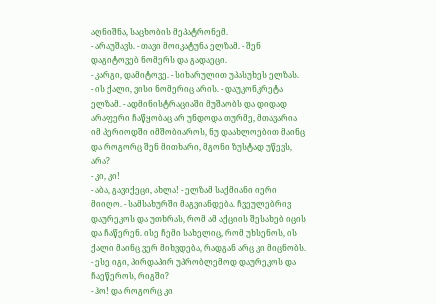აღნიშნა, საცხობის მეპატრონემ.
- არაუშავს. - თავი მოიკატუნა ელზამ. - შენ დაგიტოვებ ნომერს და გადაეცი.
- კარგი, დამიტოვე. - სიხარულით უპასუხეს ელზას.
- ის ქალი, ვისი ნომერიც არის. - დაუკონკრეტა ელზამ. - ადმინისტრაციაში მუშაობს და დიდად არაფერი ჩაწყობაც არ უნდოდა თურმე, მთავარია იმ პერიოდში იმშობიაროს, ნუ დაახლოებით მაინც და როგორც შენ მითხარი, მგონი ზუსტად უწევს, არა?
- კი, კი!
- აბა, გავიქეცი, ახლა! - ელზამ საქმიანი იერი მიიღო. - სამსახურში მაგვიანდება. ჩვეულებრივ დაურეკოს და უთხრას, რომ ამ აქციის შესახებ იცის და ჩაწერენ. ისე ჩემი სახელიც, რომ უხსენოს, ის ქალი მაინც ვერ მიხვდება, რადგან არც კი მიცნობს.
- ესე იგი, პირდაპირ უპრობლემოდ დაურეკოს და ჩაეწეროს, რიგში?
- ჰო! და როგორც კი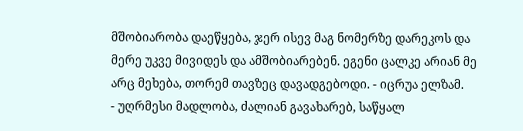მშობიარობა დაეწყება, ჯერ ისევ მაგ ნომერზე დარეკოს და მერე უკვე მივიდეს და ამშობიარებენ. ეგენი ცალკე არიან მე არც მეხება, თორემ თავზეც დავადგებოდი. - იცრუა ელზამ.
- უღრმესი მადლობა, ძალიან გავახარებ, საწყალ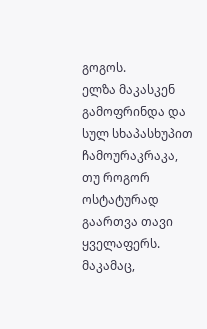გოგოს.
ელზა მაკასკენ გამოფრინდა და სულ სხაპასხუპით ჩამოურაკრაკა, თუ როგორ ოსტატურად გაართვა თავი ყველაფერს. მაკამაც,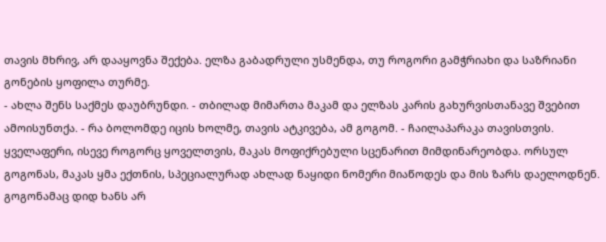თავის მხრივ, არ დააყოვნა შექება. ელზა გაბადრული უსმენდა, თუ როგორი გამჭრიახი და საზრიანი გონების ყოფილა თურმე.
- ახლა შენს საქმეს დაუბრუნდი. - თბილად მიმართა მაკამ და ელზას კარის გახურვისთანავე შვებით ამოისუნთქა. - რა ბოლომდე იცის ხოლმე, თავის ატკივება, ამ გოგომ. - ჩაილაპარაკა თავისთვის.
ყველაფერი, ისევე როგორც ყოველთვის, მაკას მოფიქრებული სცენარით მიმდინარეობდა. ორსულ გოგონას, მაკას ყმა ექთნის, სპეციალურად ახლად ნაყიდი ნომერი მიაწოდეს და მის ზარს დაელოდნენ. გოგონამაც დიდ ხანს არ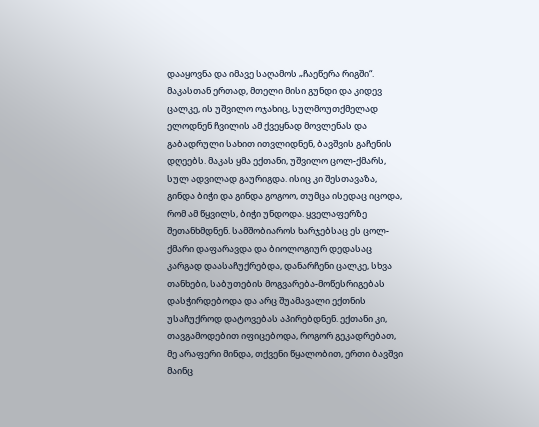დააყოვნა და იმავე საღამოს „ჩაეწერა რიგში“.
მაკასთან ერთად, მთელი მისი გუნდი და კიდევ ცალკე, ის უშვილო ოჯახიც, სულმოუთქმელად ელოდნენ ჩვილის ამ ქვეყნად მოვლენას და გაბადრული სახით ითვლიდნენ, ბავშვის გაჩენის დღეებს. მაკას ყმა ექთანი, უშვილო ცოლ-ქმარს, სულ ადვილად გაურიგდა. ისიც კი შესთავაზა, გინდა ბიჭი და გინდა გოგოო, თუმცა ისედაც იცოდა, რომ ამ წყვილს, ბიჭი უნდოდა. ყველაფერზე შეთანხმდნენ. სამშობიაროს ხარჯებსაც ეს ცოლ-ქმარი დაფარავდა და ბიოლოგიურ დედასაც კარგად დაასაჩუქრებდა, დანარჩენი ცალკე, სხვა თანხები, საბუთების მოგვარება-მოწესრიგებას დასჭირდებოდა და არც შუამავალი ექთნის უსაჩუქროდ დატოვებას აპირებდნენ. ექთანი კი, თავგამოდებით იფიცებოდა, როგორ გეკადრებათ, მე არაფერი მინდა, თქვენი წყალობით, ერთი ბავშვი მაინც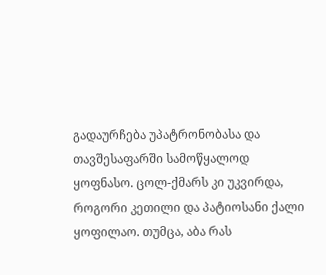გადაურჩება უპატრონობასა და თავშესაფარში სამოწყალოდ ყოფნასო. ცოლ-ქმარს კი უკვირდა, როგორი კეთილი და პატიოსანი ქალი ყოფილაო. თუმცა, აბა რას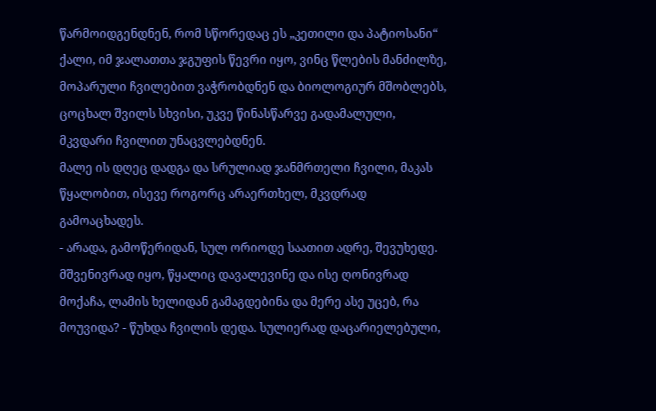წარმოიდგენდნენ, რომ სწორედაც ეს „კეთილი და პატიოსანი“ ქალი, იმ ჯალათთა ჯგუფის წევრი იყო, ვინც წლების მანძილზე, მოპარული ჩვილებით ვაჭრობდნენ და ბიოლოგიურ მშობლებს, ცოცხალ შვილს სხვისი, უკვე წინასწარვე გადამალული, მკვდარი ჩვილით უნაცვლებდნენ.
მალე ის დღეც დადგა და სრულიად ჯანმრთელი ჩვილი, მაკას წყალობით, ისევე როგორც არაერთხელ, მკვდრად გამოაცხადეს.
- არადა, გამოწერიდან, სულ ორიოდე საათით ადრე, შევუხედე. მშვენივრად იყო, წყალიც დავალევინე და ისე ღონივრად მოქაჩა, ლამის ხელიდან გამაგდებინა და მერე ასე უცებ, რა მოუვიდა? - წუხდა ჩვილის დედა. სულიერად დაცარიელებული,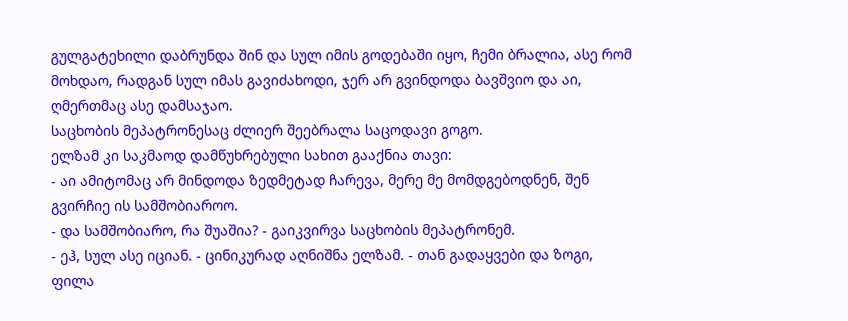გულგატეხილი დაბრუნდა შინ და სულ იმის გოდებაში იყო, ჩემი ბრალია, ასე რომ მოხდაო, რადგან სულ იმას გავიძახოდი, ჯერ არ გვინდოდა ბავშვიო და აი, ღმერთმაც ასე დამსაჯაო.
საცხობის მეპატრონესაც ძლიერ შეებრალა საცოდავი გოგო.
ელზამ კი საკმაოდ დამწუხრებული სახით გააქნია თავი:
- აი ამიტომაც არ მინდოდა ზედმეტად ჩარევა, მერე მე მომდგებოდნენ, შენ გვირჩიე ის სამშობიაროო.
- და სამშობიარო, რა შუაშია? - გაიკვირვა საცხობის მეპატრონემ.
- ეჰ, სულ ასე იციან. - ცინიკურად აღნიშნა ელზამ. - თან გადაყვები და ზოგი, ფილა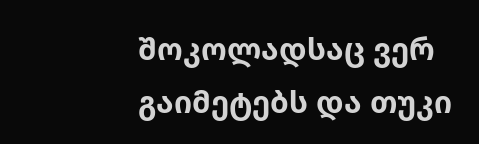შოკოლადსაც ვერ გაიმეტებს და თუკი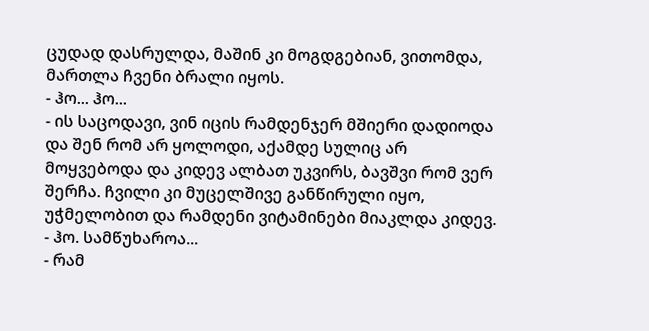ცუდად დასრულდა, მაშინ კი მოგდგებიან, ვითომდა, მართლა ჩვენი ბრალი იყოს.
- ჰო... ჰო...
- ის საცოდავი, ვინ იცის რამდენჯერ მშიერი დადიოდა და შენ რომ არ ყოლოდი, აქამდე სულიც არ მოყვებოდა და კიდევ ალბათ უკვირს, ბავშვი რომ ვერ შერჩა. ჩვილი კი მუცელშივე განწირული იყო, უჭმელობით და რამდენი ვიტამინები მიაკლდა კიდევ.
- ჰო. სამწუხაროა...
- რამ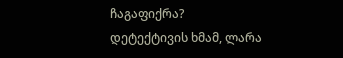ჩაგაფიქრა?
დეტექტივის ხმამ, ლარა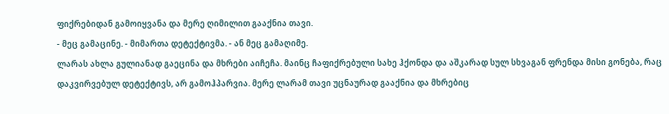ფიქრებიდან გამოიყვანა და მერე ღიმილით გააქნია თავი.
- მეც გამაცინე. - მიმართა დეტექტივმა. - ან მეც გამაღიმე.
ლარას ახლა გულიანად გაეცინა და მხრები აიჩეჩა. მაინც ჩაფიქრებული სახე ჰქონდა და აშკარად სულ სხვაგან ფრენდა მისი გონება, რაც დაკვირვებულ დეტექტივს, არ გამოჰპარვია. მერე ლარამ თავი უცნაურად გააქნია და მხრებიც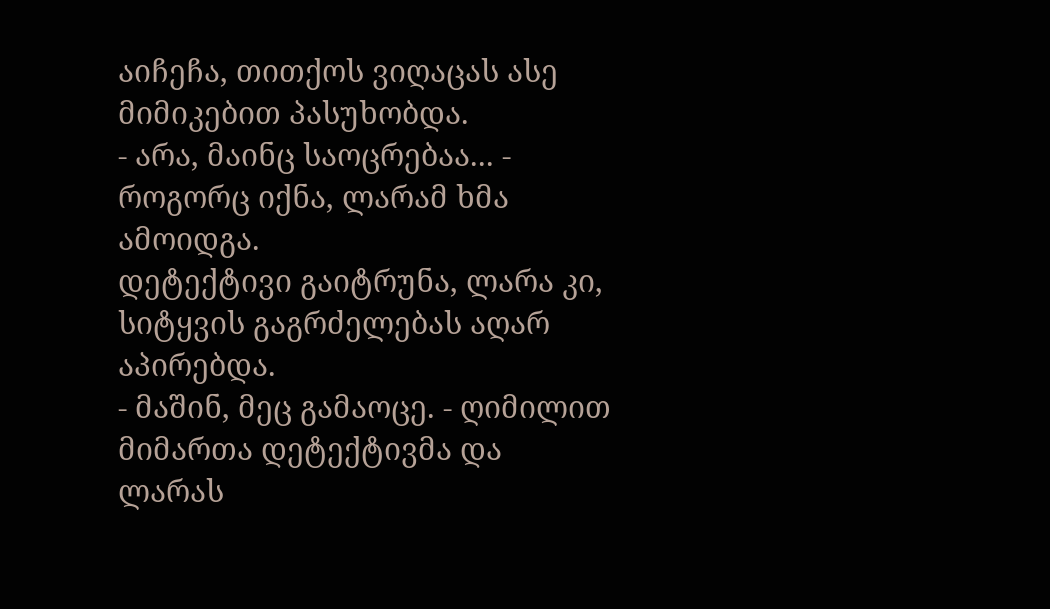აიჩეჩა, თითქოს ვიღაცას ასე მიმიკებით პასუხობდა.
- არა, მაინც საოცრებაა... - როგორც იქნა, ლარამ ხმა ამოიდგა.
დეტექტივი გაიტრუნა, ლარა კი, სიტყვის გაგრძელებას აღარ აპირებდა.
- მაშინ, მეც გამაოცე. - ღიმილით მიმართა დეტექტივმა და ლარას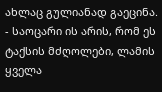ახლაც გულიანად გაეცინა.
- საოცარი ის არის, რომ ეს ტაქსის მძღოლები, ლამის ყველა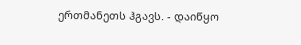ერთმანეთს ჰგავს. - დაიწყო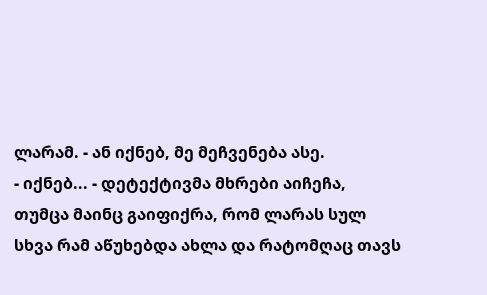ლარამ. - ან იქნებ, მე მეჩვენება ასე.
- იქნებ... - დეტექტივმა მხრები აიჩეჩა, თუმცა მაინც გაიფიქრა, რომ ლარას სულ სხვა რამ აწუხებდა ახლა და რატომღაც თავს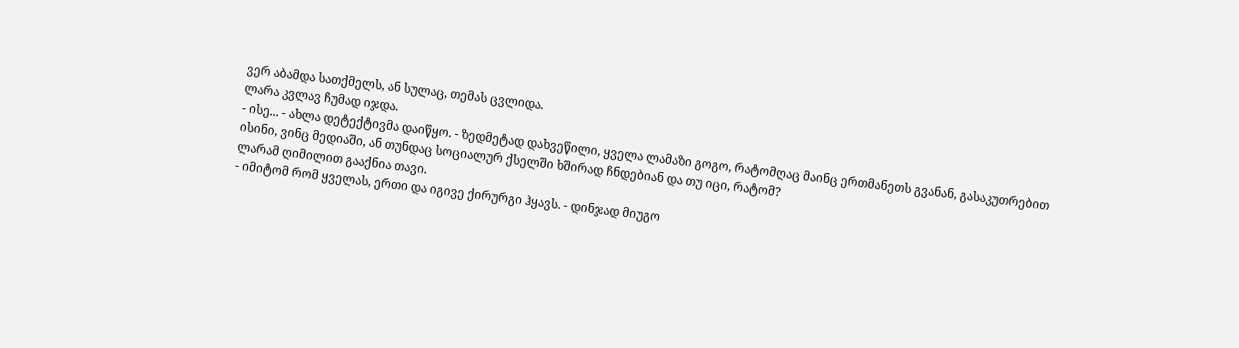ვერ აბამდა სათქმელს, ან სულაც, თემას ცვლიდა.
ლარა კვლავ ჩუმად იჯდა.
- ისე... - ახლა დეტექტივმა დაიწყო. - ზედმეტად დახვეწილი, ყველა ლამაზი გოგო, რატომღაც მაინც ერთმანეთს გვანან, გასაკუთრებით ისინი, ვინც მედიაში, ან თუნდაც სოციალურ ქსელში ხშირად ჩნდებიან და თუ იცი, რატომ?
ლარამ ღიმილით გააქნია თავი.
- იმიტომ რომ ყველას, ერთი და იგივე ქირურგი ჰყავს. - დინჯად მიუგო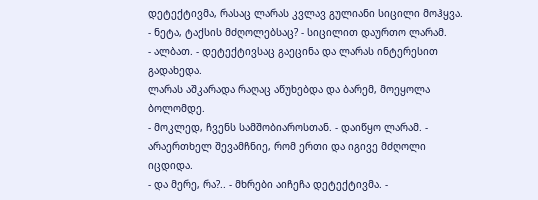დეტექტივმა, რასაც ლარას კვლავ გულიანი სიცილი მოჰყვა.
- ნეტა, ტაქსის მძღოლებსაც? - სიცილით დაურთო ლარამ.
- ალბათ. - დეტექტივსაც გაეცინა და ლარას ინტერესით გადახედა.
ლარას აშკარადა რაღაც აწუხებდა და ბარემ, მოეყოლა ბოლომდე.
- მოკლედ, ჩვენს სამშობიაროსთან. - დაიწყო ლარამ. - არაერთხელ შევამჩნიე, რომ ერთი და იგივე მძღოლი იცდიდა.
- და მერე, რა?.. - მხრები აიჩეჩა დეტექტივმა. -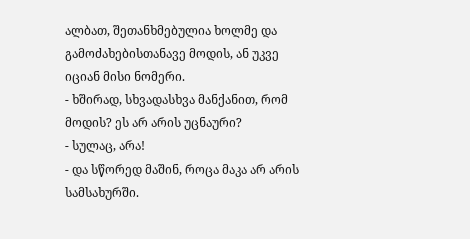ალბათ, შეთანხმებულია ხოლმე და გამოძახებისთანავე მოდის, ან უკვე იციან მისი ნომერი.
- ხშირად, სხვადასხვა მანქანით, რომ მოდის? ეს არ არის უცნაური?
- სულაც, არა!
- და სწორედ მაშინ, როცა მაკა არ არის სამსახურში.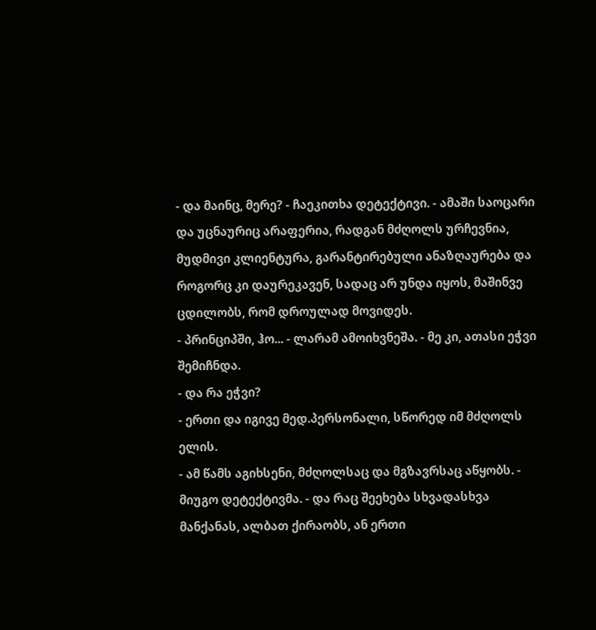- და მაინც, მერე? - ჩაეკითხა დეტექტივი. - ამაში საოცარი და უცნაურიც არაფერია, რადგან მძღოლს ურჩევნია, მუდმივი კლიენტურა, გარანტირებული ანაზღაურება და როგორც კი დაურეკავენ, სადაც არ უნდა იყოს, მაშინვე ცდილობს, რომ დროულად მოვიდეს.
- პრინციპში, ჰო... - ლარამ ამოიხვნეშა. - მე კი, ათასი ეჭვი შემიჩნდა.
- და რა ეჭვი?
- ერთი და იგივე მედ.პერსონალი, სწორედ იმ მძღოლს ელის.
- ამ წამს აგიხსენი, მძღოლსაც და მგზავრსაც აწყობს. - მიუგო დეტექტივმა. - და რაც შეეხება სხვადასხვა მანქანას, ალბათ ქირაობს, ან ერთი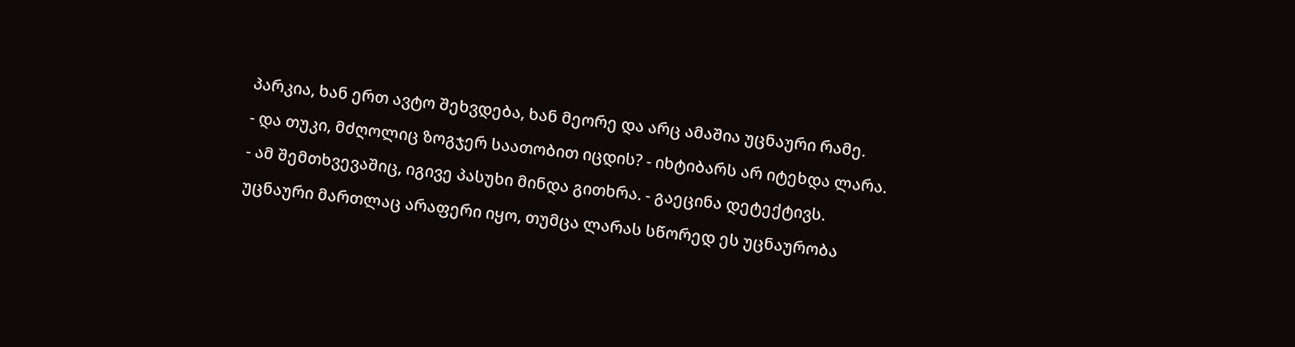პარკია, ხან ერთ ავტო შეხვდება, ხან მეორე და არც ამაშია უცნაური რამე.
- და თუკი, მძღოლიც ზოგჯერ საათობით იცდის? - იხტიბარს არ იტეხდა ლარა.
- ამ შემთხვევაშიც, იგივე პასუხი მინდა გითხრა. - გაეცინა დეტექტივს.
უცნაური მართლაც არაფერი იყო, თუმცა ლარას სწორედ ეს უცნაურობა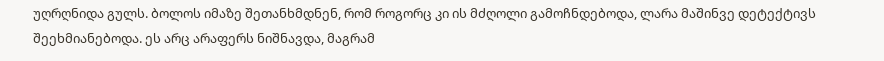უღრღნიდა გულს. ბოლოს იმაზე შეთანხმდნენ, რომ როგორც კი ის მძღოლი გამოჩნდებოდა, ლარა მაშინვე დეტექტივს შეეხმიანებოდა. ეს არც არაფერს ნიშნავდა, მაგრამ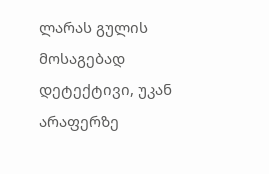ლარას გულის მოსაგებად დეტექტივი, უკან არაფერზე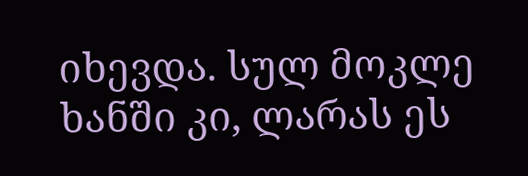იხევდა. სულ მოკლე ხანში კი, ლარას ეს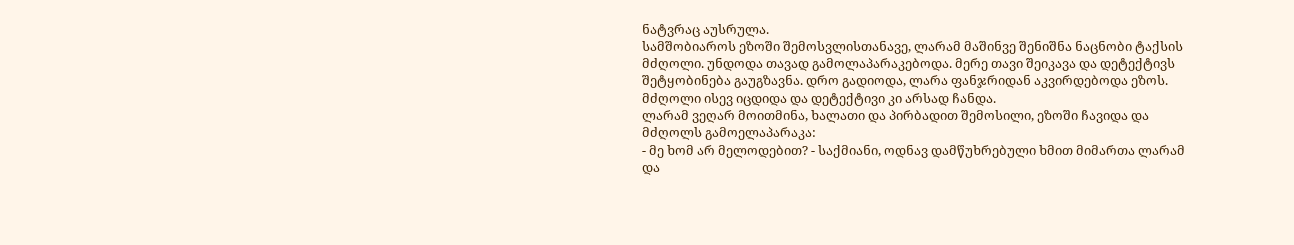ნატვრაც აუსრულა.
სამშობიაროს ეზოში შემოსვლისთანავე, ლარამ მაშინვე შენიშნა ნაცნობი ტაქსის მძღოლი. უნდოდა თავად გამოლაპარაკებოდა. მერე თავი შეიკავა და დეტექტივს შეტყობინება გაუგზავნა. დრო გადიოდა, ლარა ფანჯრიდან აკვირდებოდა ეზოს. მძღოლი ისევ იცდიდა და დეტექტივი კი არსად ჩანდა.
ლარამ ვეღარ მოითმინა, ხალათი და პირბადით შემოსილი, ეზოში ჩავიდა და მძღოლს გამოელაპარაკა:
- მე ხომ არ მელოდებით? - საქმიანი, ოდნავ დამწუხრებული ხმით მიმართა ლარამ და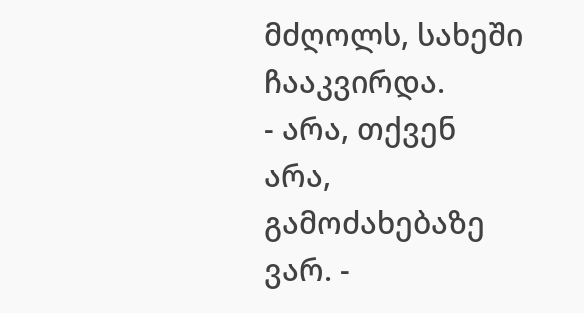მძღოლს, სახეში ჩააკვირდა.
- არა, თქვენ არა, გამოძახებაზე ვარ. -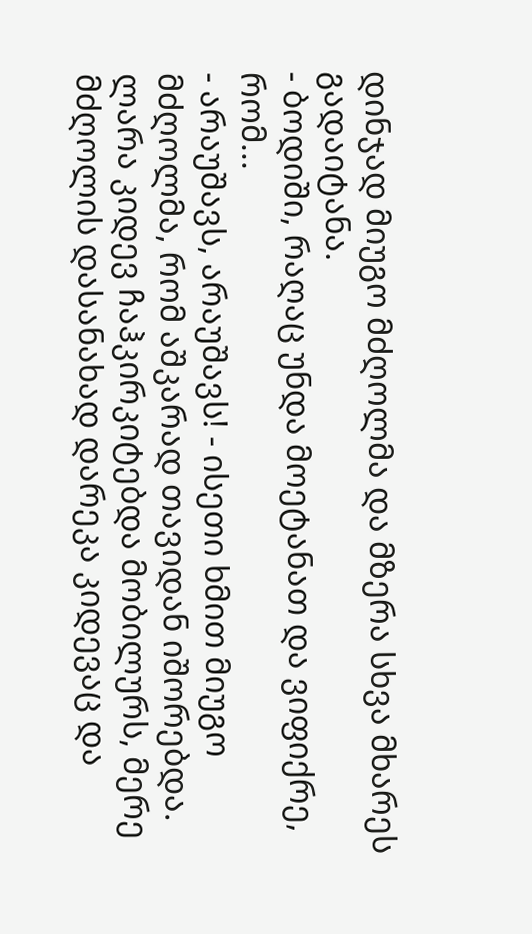დინჯად მიუგო მძღოლმა და მზერა სხვა მხარეს გადაიტანა.
- ბოდიში, რაღაც უნდა მოეტანათ და ვიფიქრე, რომ...
- არაუშავს, არაუშავს! - ისეთი ხმით მიუგო მძღოლმა, რომ აშკარად თავიდან იშორებდა.
ლარა კიდევ ჩაჰკირკიტებდა მობილურს, მერე მძღოლის დასანახად დარეკა კიდევაც და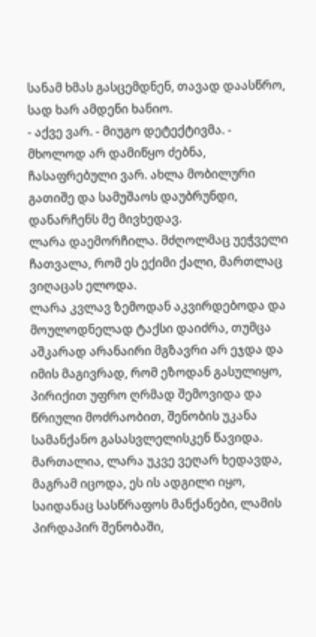სანამ ხმას გასცემდნენ, თავად დაასწრო, სად ხარ ამდენი ხანიო.
- აქვე ვარ. - მიუგო დეტექტივმა. - მხოლოდ არ დამიწყო ძებნა, ჩასაფრებული ვარ. ახლა მობილური გათიშე და სამუშაოს დაუბრუნდი, დანარჩენს მე მივხედავ.
ლარა დაემორჩილა. მძღოლმაც უეჭველი ჩათვალა, რომ ეს ექიმი ქალი, მართლაც ვიღაცას ელოდა.
ლარა კვლავ ზემოდან აკვირდებოდა და მოულოდნელად ტაქსი დაიძრა, თუმცა აშკარად არანაირი მგზავრი არ ეჯდა და იმის მაგივრად, რომ ეზოდან გასულიყო, პირიქით უფრო ღრმად შემოვიდა და წრიული მოძრაობით, შენობის უკანა სამანქანო გასასვლელისკენ წავიდა. მართალია, ლარა უკვე ვეღარ ხედავდა, მაგრამ იცოდა, ეს ის ადგილი იყო, საიდანაც სასწრაფოს მანქანები, ლამის პირდაპირ შენობაში,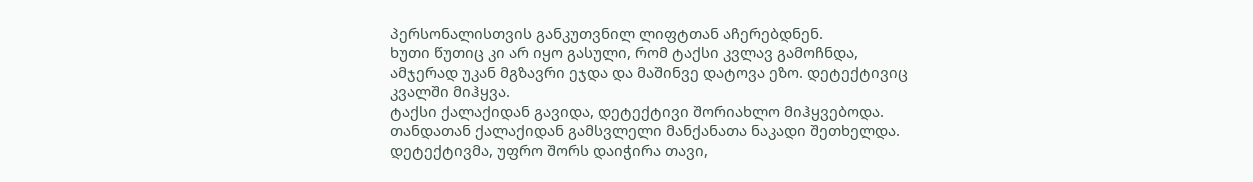პერსონალისთვის განკუთვნილ ლიფტთან აჩერებდნენ.
ხუთი წუთიც კი არ იყო გასული, რომ ტაქსი კვლავ გამოჩნდა, ამჯერად უკან მგზავრი ეჯდა და მაშინვე დატოვა ეზო. დეტექტივიც კვალში მიჰყვა.
ტაქსი ქალაქიდან გავიდა, დეტექტივი შორიახლო მიჰყვებოდა. თანდათან ქალაქიდან გამსვლელი მანქანათა ნაკადი შეთხელდა. დეტექტივმა, უფრო შორს დაიჭირა თავი,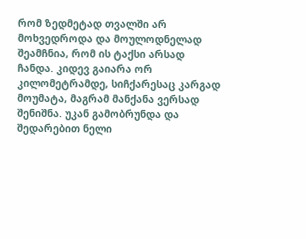რომ ზედმეტად თვალში არ მოხვედროდა და მოულოდნელად შეამჩნია, რომ ის ტაქსი არსად ჩანდა. კიდევ გაიარა ორ კილომეტრამდე, სიჩქარესაც კარგად მოუმატა, მაგრამ მანქანა ვერსად შენიშნა. უკან გამობრუნდა და შედარებით ნელი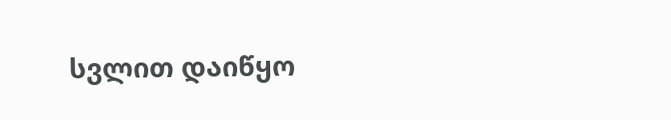სვლით დაიწყო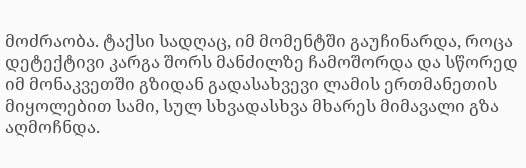მოძრაობა. ტაქსი სადღაც, იმ მომენტში გაუჩინარდა, როცა დეტექტივი კარგა შორს მანძილზე ჩამოშორდა და სწორედ იმ მონაკვეთში გზიდან გადასახვევი ლამის ერთმანეთის მიყოლებით სამი, სულ სხვადასხვა მხარეს მიმავალი გზა აღმოჩნდა.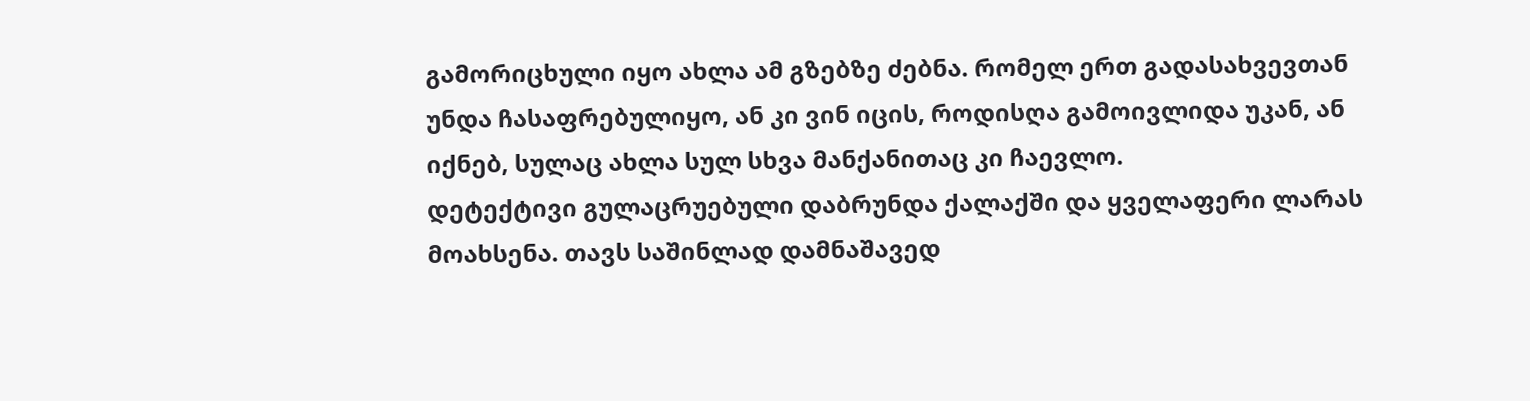გამორიცხული იყო ახლა ამ გზებზე ძებნა. რომელ ერთ გადასახვევთან უნდა ჩასაფრებულიყო, ან კი ვინ იცის, როდისღა გამოივლიდა უკან, ან იქნებ, სულაც ახლა სულ სხვა მანქანითაც კი ჩაევლო.
დეტექტივი გულაცრუებული დაბრუნდა ქალაქში და ყველაფერი ლარას მოახსენა. თავს საშინლად დამნაშავედ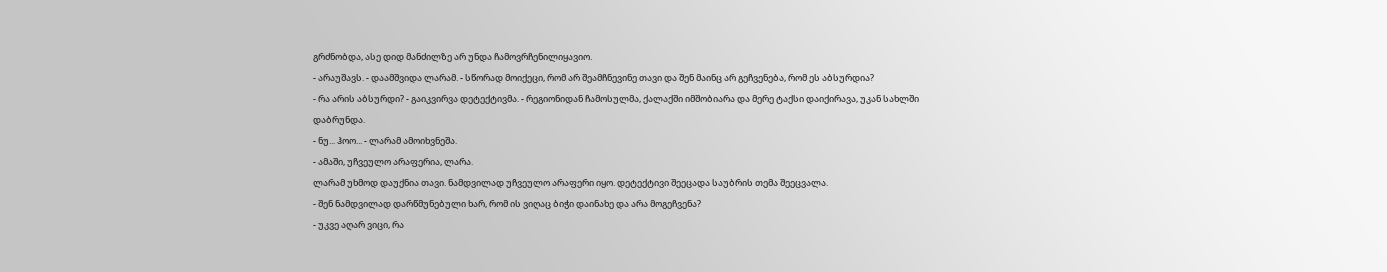გრძნობდა, ასე დიდ მანძილზე არ უნდა ჩამოვრჩენილიყავიო.
- არაუშავს. - დაამშვიდა ლარამ. - სწორად მოიქეცი, რომ არ შეამჩნევინე თავი და შენ მაინც არ გეჩვენება, რომ ეს აბსურდია?
- რა არის აბსურდი? - გაიკვირვა დეტექტივმა. - რეგიონიდან ჩამოსულმა, ქალაქში იმშობიარა და მერე ტაქსი დაიქირავა, უკან სახლში დაბრუნდა.
- ნუ... ჰოო... - ლარამ ამოიხვნეშა.
- ამაში, უჩვეულო არაფერია, ლარა.
ლარამ უხმოდ დაუქნია თავი. ნამდვილად უჩვეულო არაფერი იყო. დეტექტივი შეეცადა საუბრის თემა შეეცვალა.
- შენ ნამდვილად დარწმუნებული ხარ, რომ ის ვიღაც ბიჭი დაინახე და არა მოგეჩვენა?
- უკვე აღარ ვიცი, რა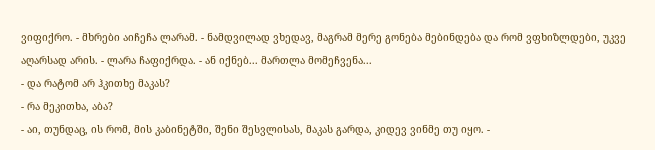ვიფიქრო. - მხრები აიჩეჩა ლარამ. - ნამდვილად ვხედავ, მაგრამ მერე გონება მებინდება და რომ ვფხიზლდები, უკვე აღარსად არის. - ლარა ჩაფიქრდა. - ან იქნებ... მართლა მომეჩვენა...
- და რატომ არ ჰკითხე მაკას?
- რა მეკითხა, აბა?
- აი, თუნდაც, ის რომ, მის კაბინეტში, შენი შესვლისას, მაკას გარდა, კიდევ ვინმე თუ იყო. -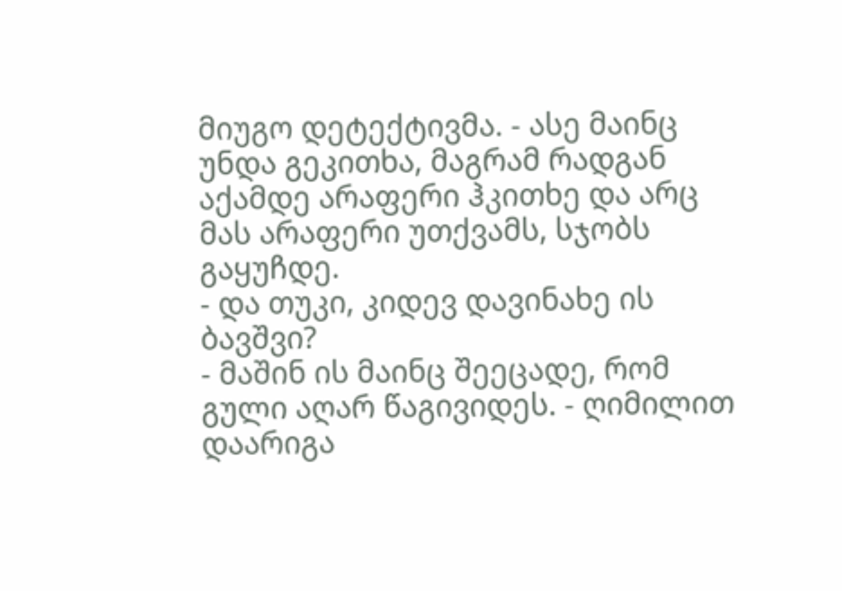მიუგო დეტექტივმა. - ასე მაინც უნდა გეკითხა, მაგრამ რადგან აქამდე არაფერი ჰკითხე და არც მას არაფერი უთქვამს, სჯობს გაყუჩდე.
- და თუკი, კიდევ დავინახე ის ბავშვი?
- მაშინ ის მაინც შეეცადე, რომ გული აღარ წაგივიდეს. - ღიმილით დაარიგა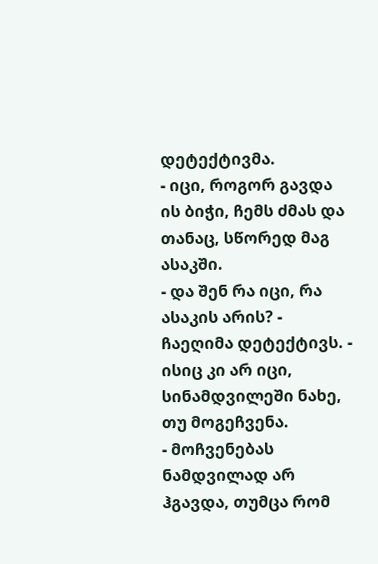დეტექტივმა.
- იცი, როგორ გავდა ის ბიჭი, ჩემს ძმას და თანაც, სწორედ მაგ ასაკში.
- და შენ რა იცი, რა ასაკის არის? - ჩაეღიმა დეტექტივს. - ისიც კი არ იცი, სინამდვილეში ნახე, თუ მოგეჩვენა.
- მოჩვენებას ნამდვილად არ ჰგავდა, თუმცა რომ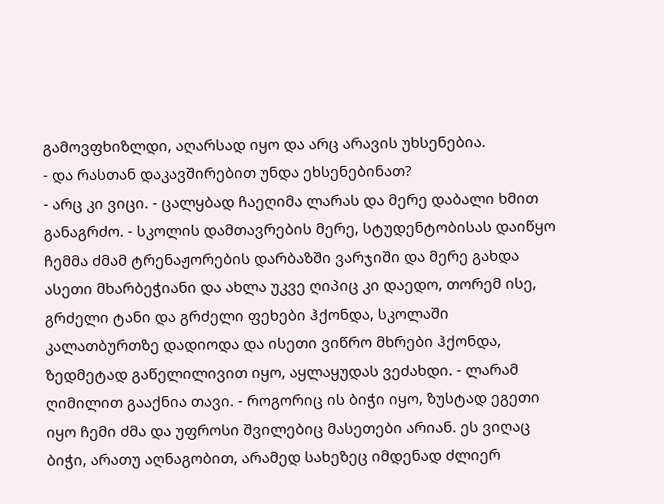გამოვფხიზლდი, აღარსად იყო და არც არავის უხსენებია.
- და რასთან დაკავშირებით უნდა ეხსენებინათ?
- არც კი ვიცი. - ცალყბად ჩაეღიმა ლარას და მერე დაბალი ხმით განაგრძო. - სკოლის დამთავრების მერე, სტუდენტობისას დაიწყო ჩემმა ძმამ ტრენაჟორების დარბაზში ვარჯიში და მერე გახდა ასეთი მხარბეჭიანი და ახლა უკვე ღიპიც კი დაედო, თორემ ისე, გრძელი ტანი და გრძელი ფეხები ჰქონდა, სკოლაში კალათბურთზე დადიოდა და ისეთი ვიწრო მხრები ჰქონდა, ზედმეტად გაწელილივით იყო, აყლაყუდას ვეძახდი. - ლარამ ღიმილით გააქნია თავი. - როგორიც ის ბიჭი იყო, ზუსტად ეგეთი იყო ჩემი ძმა და უფროსი შვილებიც მასეთები არიან. ეს ვიღაც ბიჭი, არათუ აღნაგობით, არამედ სახეზეც იმდენად ძლიერ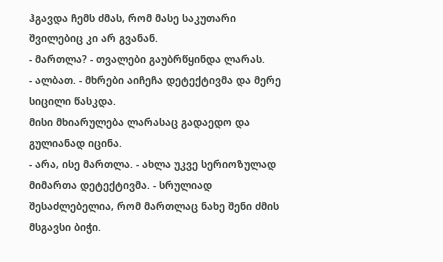ჰგავდა ჩემს ძმას, რომ მასე საკუთარი შვილებიც კი არ გვანან.
- მართლა? - თვალები გაუბრწყინდა ლარას.
- ალბათ. - მხრები აიჩეჩა დეტექტივმა და მერე სიცილი წასკდა.
მისი მხიარულება ლარასაც გადაედო და გულიანად იცინა.
- არა, ისე მართლა. - ახლა უკვე სერიოზულად მიმართა დეტექტივმა. - სრულიად შესაძლებელია, რომ მართლაც ნახე შენი ძმის მსგავსი ბიჭი.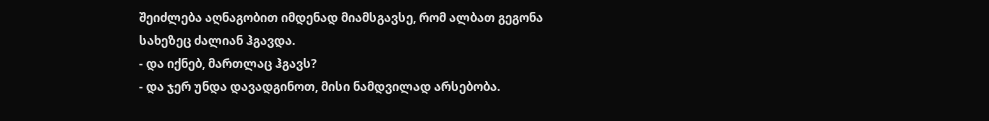შეიძლება აღნაგობით იმდენად მიამსგავსე, რომ ალბათ გეგონა სახეზეც ძალიან ჰგავდა.
- და იქნებ, მართლაც ჰგავს?
- და ჯერ უნდა დავადგინოთ, მისი ნამდვილად არსებობა.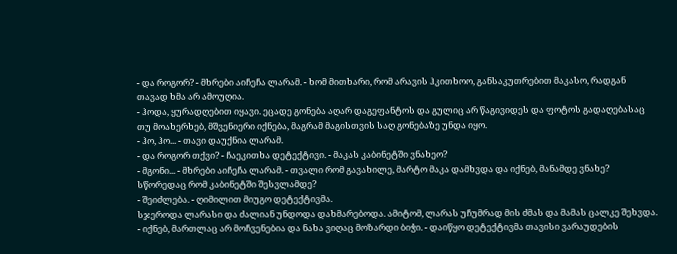- და როგორ? - მხრები აიჩეჩა ლარამ. - ხომ მითხარი, რომ არავის ჰკითხოო, განსაკუთრებით მაკასო, რადგან თავად ხმა არ ამოუღია.
- ჰოდა, ყურადღებით იყავი. ეცადე გონება აღარ დაგეფანტოს და გულიც არ წაგივიდეს და ფოტოს გადაღებასაც თუ მოახერხებ, მშვენიერი იქნება, მაგრამ მაგისთვის საღ გონებაზე უნდა იყო.
- ჰო, ჰო... - თავი დაუქნია ლარამ.
- და როგორ თქვი? - ჩაეკითხა დეტექტივი. - მაკას კაბინეტში ვნახეო?
- მგონი... - მხრები აიჩეჩა ლარამ. - თვალი რომ გავახილე, მარტო მაკა დამხვდა და იქნებ, მანამდე ვნახე? სწორედაც რომ კაბინეტში შესვლამდე?
- შეიძლება. - ღიმილით მიუგო დეტექტივმა.
სჯეროდა ლარასი და ძალიან უნდოდა დახმარებოდა. ამიტომ, ლარას უჩუმრად მის ძმას და მამას ცალკე შეხვდა.
- იქნებ, მართლაც არ მოჩვენებია და ნახა ვიღაც მოზარდი ბიჭი. - დაიწყო დეტექტივმა თავისი ვარაუდების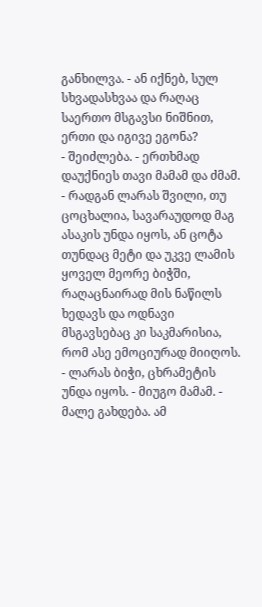განხილვა. - ან იქნებ, სულ სხვადასხვაა და რაღაც საერთო მსგავსი ნიშნით, ერთი და იგივე ეგონა?
- შეიძლება. - ერთხმად დაუქნიეს თავი მამამ და ძმამ.
- რადგან ლარას შვილი, თუ ცოცხალია, სავარაუდოდ მაგ ასაკის უნდა იყოს, ან ცოტა თუნდაც მეტი და უკვე ლამის ყოველ მეორე ბიჭში, რაღაცნაირად მის ნაწილს ხედავს და ოდნავი მსგავსებაც კი საკმარისია, რომ ასე ემოციურად მიიღოს.
- ლარას ბიჭი, ცხრამეტის უნდა იყოს. - მიუგო მამამ. - მალე გახდება. ამ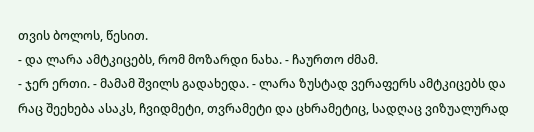თვის ბოლოს, წესით.
- და ლარა ამტკიცებს, რომ მოზარდი ნახა. - ჩაურთო ძმამ.
- ჯერ ერთი. - მამამ შვილს გადახედა. - ლარა ზუსტად ვერაფერს ამტკიცებს და რაც შეეხება ასაკს, ჩვიდმეტი, თვრამეტი და ცხრამეტიც, სადღაც ვიზუალურად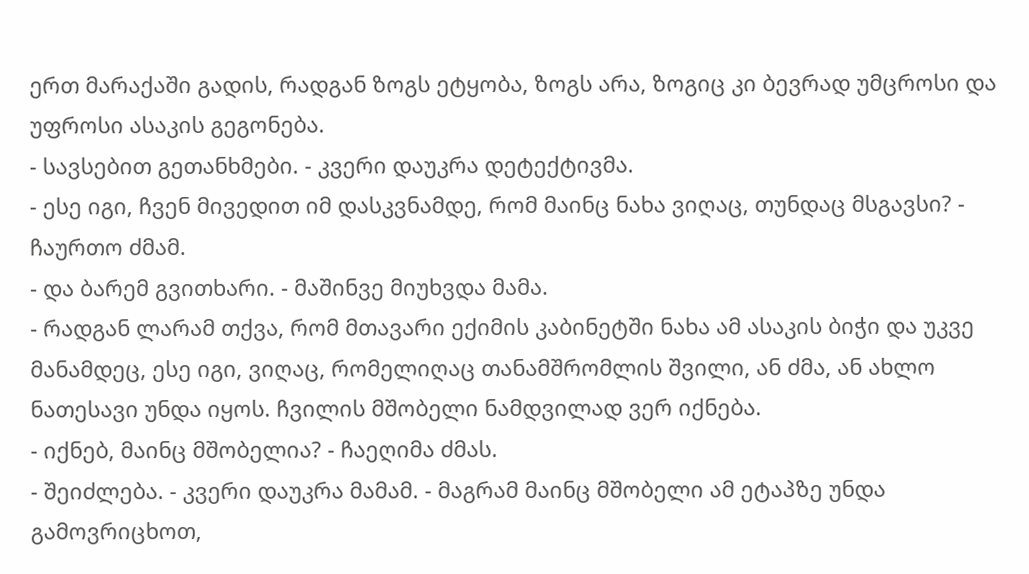ერთ მარაქაში გადის, რადგან ზოგს ეტყობა, ზოგს არა, ზოგიც კი ბევრად უმცროსი და უფროსი ასაკის გეგონება.
- სავსებით გეთანხმები. - კვერი დაუკრა დეტექტივმა.
- ესე იგი, ჩვენ მივედით იმ დასკვნამდე, რომ მაინც ნახა ვიღაც, თუნდაც მსგავსი? - ჩაურთო ძმამ.
- და ბარემ გვითხარი. - მაშინვე მიუხვდა მამა.
- რადგან ლარამ თქვა, რომ მთავარი ექიმის კაბინეტში ნახა ამ ასაკის ბიჭი და უკვე მანამდეც, ესე იგი, ვიღაც, რომელიღაც თანამშრომლის შვილი, ან ძმა, ან ახლო ნათესავი უნდა იყოს. ჩვილის მშობელი ნამდვილად ვერ იქნება.
- იქნებ, მაინც მშობელია? - ჩაეღიმა ძმას.
- შეიძლება. - კვერი დაუკრა მამამ. - მაგრამ მაინც მშობელი ამ ეტაპზე უნდა გამოვრიცხოთ,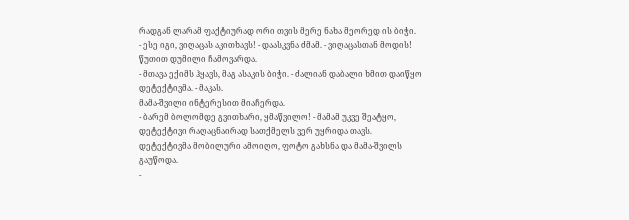რადგან ლარამ ფაქტიურად ორი თვის მერე ნახა მეორედ ის ბიჭი.
- ესე იგი, ვიღაცას აკითხავს! - დაასკვნა ძმამ. - ვიღაცასთან მოდის!
წუთით დუმილი ჩამოვარდა.
- მთავა ექიმს ჰყავს, მაგ ასაკის ბიჭი. - ძალიან დაბალი ხმით დაიწყო დეტექტივმა. - მაკას.
მამა-შვილი ინტერესით მიაჩერდა.
- ბარემ ბოლომდე გვითხარი, ყმაწვილო! - მამამ უკვე შეატყო, დეტექტივი რაღაცნაირად სათქმელს ვერ უყრიდა თავს.
დეტექტივმა მობილური ამოიღო, ფოტო გახსნა და მამა-შვილს გაუწოდა.
-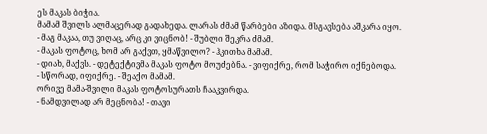ეს მაკას ბიჭია.
მამამ შვილს ალმაცერად გადახედა. ლარას ძმამ წარბები აზიდა. მსგავსება აშკარა იყო.
- მაგ მაკაა, თუ ვიღაც, არც კი ვიცნობ! - შუბლი შეკრა ძმამ.
- მაკას ფოტოც, ხომ არ გაქვთ, ყმაწვილო? - ჰკითხა მამამ.
- დიახ, მაქვს. - დეტექტივმა მაკას ფოტო მოუძებნა. - ვიფიქრე, რომ საჭირო იქნებოდა.
- სწორად, იფიქრე. - შეაქო მამამ.
ორივე მამა-შვილი მაკას ფოტოსურათს ჩააკვირდა.
- ნამდვილად არ მეცნობა! - თავი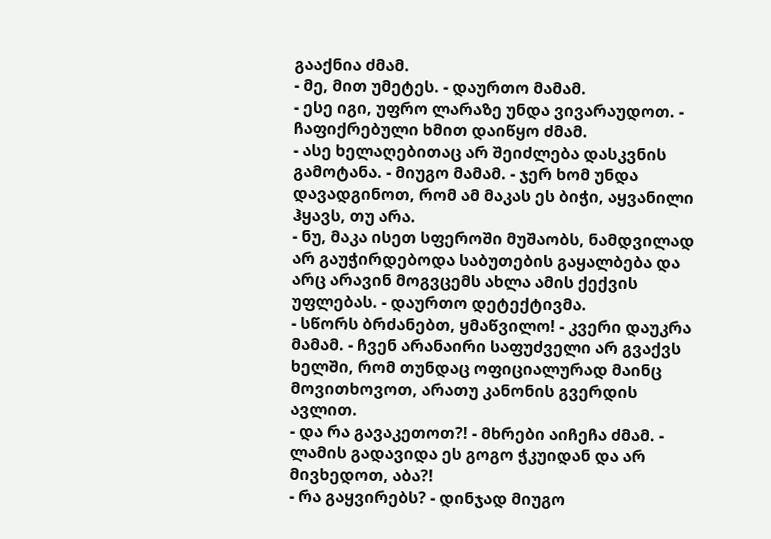გააქნია ძმამ.
- მე, მით უმეტეს. - დაურთო მამამ.
- ესე იგი, უფრო ლარაზე უნდა ვივარაუდოთ. - ჩაფიქრებული ხმით დაიწყო ძმამ.
- ასე ხელაღებითაც არ შეიძლება დასკვნის გამოტანა. - მიუგო მამამ. - ჯერ ხომ უნდა დავადგინოთ, რომ ამ მაკას ეს ბიჭი, აყვანილი ჰყავს, თუ არა.
- ნუ, მაკა ისეთ სფეროში მუშაობს, ნამდვილად არ გაუჭირდებოდა საბუთების გაყალბება და არც არავინ მოგვცემს ახლა ამის ქექვის უფლებას. - დაურთო დეტექტივმა.
- სწორს ბრძანებთ, ყმაწვილო! - კვერი დაუკრა მამამ. - ჩვენ არანაირი საფუძველი არ გვაქვს ხელში, რომ თუნდაც ოფიციალურად მაინც მოვითხოვოთ, არათუ კანონის გვერდის ავლით.
- და რა გავაკეთოთ?! - მხრები აიჩეჩა ძმამ. - ლამის გადავიდა ეს გოგო ჭკუიდან და არ მივხედოთ, აბა?!
- რა გაყვირებს? - დინჯად მიუგო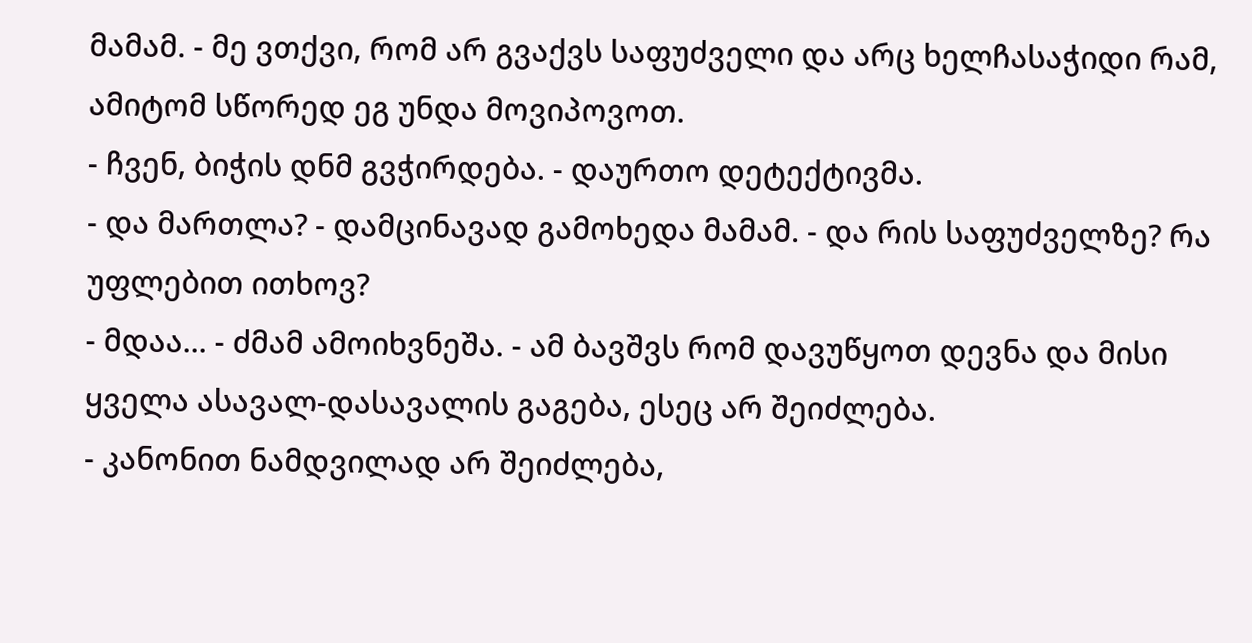მამამ. - მე ვთქვი, რომ არ გვაქვს საფუძველი და არც ხელჩასაჭიდი რამ, ამიტომ სწორედ ეგ უნდა მოვიპოვოთ.
- ჩვენ, ბიჭის დნმ გვჭირდება. - დაურთო დეტექტივმა.
- და მართლა? - დამცინავად გამოხედა მამამ. - და რის საფუძველზე? რა უფლებით ითხოვ?
- მდაა... - ძმამ ამოიხვნეშა. - ამ ბავშვს რომ დავუწყოთ დევნა და მისი ყველა ასავალ-დასავალის გაგება, ესეც არ შეიძლება.
- კანონით ნამდვილად არ შეიძლება,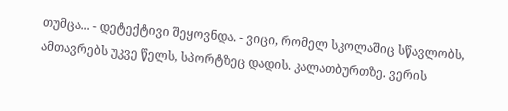თუმცა... - დეტექტივი შეყოვნდა. - ვიცი, რომელ სკოლაშიც სწავლობს, ამთავრებს უკვე წელს, სპორტზეც დადის. კალათბურთზე. ვერის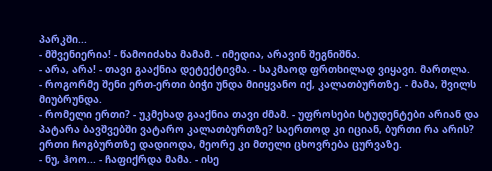პარკში...
- მშვენიერია! - წამოიძახა მამამ. - იმედია, არავინ შეგნიშნა.
- არა, არა! - თავი გააქნია დეტექტივმა. - საკმაოდ ფრთხილად ვიყავი. მართლა.
- როგორმე შენი ერთ-ერთი ბიჭი უნდა მიიყვანო იქ, კალათბურთზე. - მამა, შვილს მიუბრუნდა.
- რომელი ერთი? - უკმეხად გააქნია თავი ძმამ. - უფროსები სტუდენტები არიან და პატარა ბავშვებში ვატარო კალათბურთზე? საერთოდ კი იციან, ბურთი რა არის? ერთი ჩოგბურთზე დადიოდა, მეორე კი მთელი ცხოვრება ცურვაზე.
- ნუ, ჰოო... - ჩაფიქრდა მამა. - ისე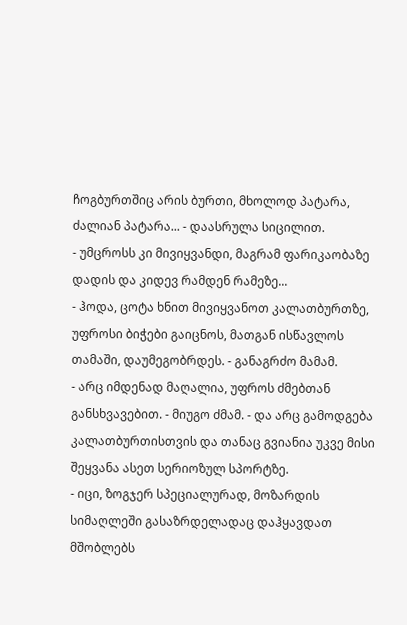ჩოგბურთშიც არის ბურთი, მხოლოდ პატარა, ძალიან პატარა... - დაასრულა სიცილით.
- უმცროსს კი მივიყვანდი, მაგრამ ფარიკაობაზე დადის და კიდევ რამდენ რამეზე...
- ჰოდა, ცოტა ხნით მივიყვანოთ კალათბურთზე, უფროსი ბიჭები გაიცნოს, მათგან ისწავლოს თამაში, დაუმეგობრდეს. - განაგრძო მამამ.
- არც იმდენად მაღალია, უფროს ძმებთან განსხვავებით. - მიუგო ძმამ. - და არც გამოდგება კალათბურთისთვის და თანაც გვიანია უკვე მისი შეყვანა ასეთ სერიოზულ სპორტზე.
- იცი, ზოგჯერ სპეციალურად, მოზარდის სიმაღლეში გასაზრდელადაც დაჰყავდათ მშობლებს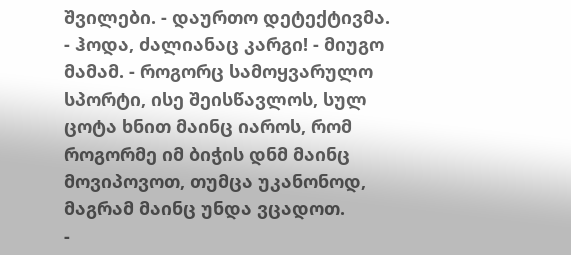შვილები. - დაურთო დეტექტივმა.
- ჰოდა, ძალიანაც კარგი! - მიუგო მამამ. - როგორც სამოყვარულო სპორტი, ისე შეისწავლოს, სულ ცოტა ხნით მაინც იაროს, რომ როგორმე იმ ბიჭის დნმ მაინც მოვიპოვოთ, თუმცა უკანონოდ, მაგრამ მაინც უნდა ვცადოთ.
-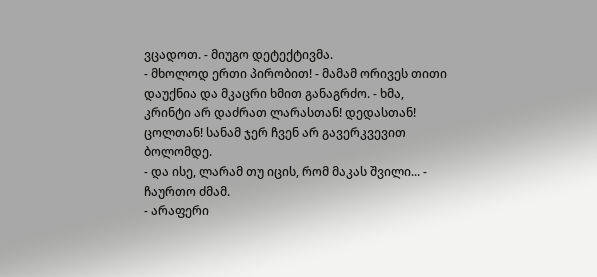ვცადოთ. - მიუგო დეტექტივმა.
- მხოლოდ ერთი პირობით! - მამამ ორივეს თითი დაუქნია და მკაცრი ხმით განაგრძო. - ხმა, კრინტი არ დაძრათ ლარასთან! დედასთან! ცოლთან! სანამ ჯერ ჩვენ არ გავერკვევით ბოლომდე.
- და ისე, ლარამ თუ იცის, რომ მაკას შვილი... - ჩაურთო ძმამ.
- არაფერი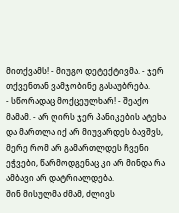მითქვამს! - მიუგო დეტექტივმა. - ჯერ თქვენთან ვამჯობინე გასაუბრება.
- სწორადაც მოქცეულხარ! - შეაქო მამამ. - არ ღირს ჯერ პანიკების ატეხა და მართლა იქ არ მიუვარდეს ბავშვს, მერე რომ არ გამართლდეს ჩვენი ეჭვები, წარმოდგენაც კი არ მინდა რა ამბავი არ დატრიალდება.
შინ მისულმა ძმამ, ძლივს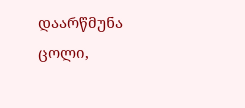დაარწმუნა ცოლი,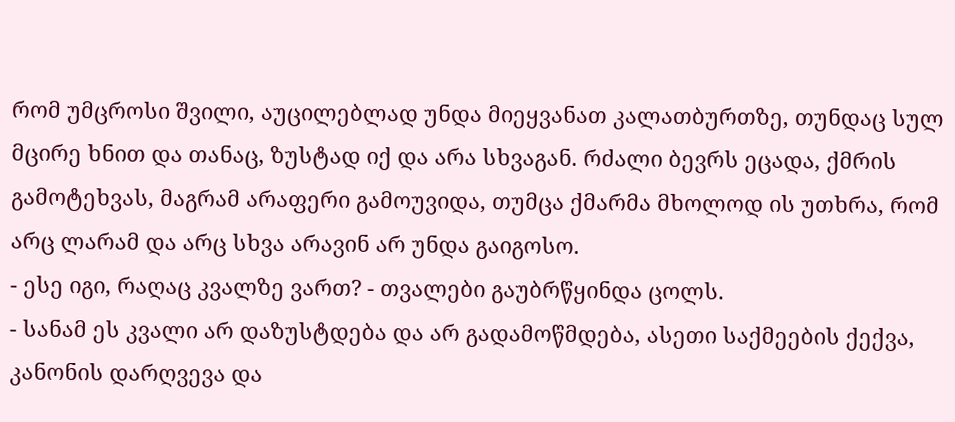რომ უმცროსი შვილი, აუცილებლად უნდა მიეყვანათ კალათბურთზე, თუნდაც სულ მცირე ხნით და თანაც, ზუსტად იქ და არა სხვაგან. რძალი ბევრს ეცადა, ქმრის გამოტეხვას, მაგრამ არაფერი გამოუვიდა, თუმცა ქმარმა მხოლოდ ის უთხრა, რომ არც ლარამ და არც სხვა არავინ არ უნდა გაიგოსო.
- ესე იგი, რაღაც კვალზე ვართ? - თვალები გაუბრწყინდა ცოლს.
- სანამ ეს კვალი არ დაზუსტდება და არ გადამოწმდება, ასეთი საქმეების ქექვა, კანონის დარღვევა და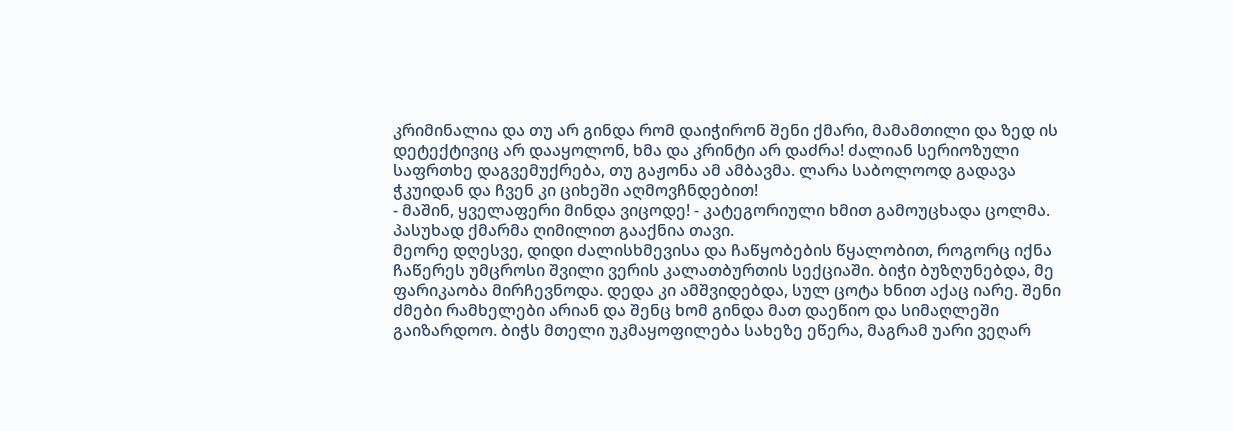კრიმინალია და თუ არ გინდა რომ დაიჭირონ შენი ქმარი, მამამთილი და ზედ ის დეტექტივიც არ დააყოლონ, ხმა და კრინტი არ დაძრა! ძალიან სერიოზული საფრთხე დაგვემუქრება, თუ გაჟონა ამ ამბავმა. ლარა საბოლოოდ გადავა ჭკუიდან და ჩვენ კი ციხეში აღმოვჩნდებით!
- მაშინ, ყველაფერი მინდა ვიცოდე! - კატეგორიული ხმით გამოუცხადა ცოლმა.
პასუხად ქმარმა ღიმილით გააქნია თავი.
მეორე დღესვე, დიდი ძალისხმევისა და ჩაწყობების წყალობით, როგორც იქნა ჩაწერეს უმცროსი შვილი ვერის კალათბურთის სექციაში. ბიჭი ბუზღუნებდა, მე ფარიკაობა მირჩევნოდა. დედა კი ამშვიდებდა, სულ ცოტა ხნით აქაც იარე. შენი ძმები რამხელები არიან და შენც ხომ გინდა მათ დაეწიო და სიმაღლეში გაიზარდოო. ბიჭს მთელი უკმაყოფილება სახეზე ეწერა, მაგრამ უარი ვეღარ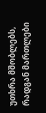უთხრა მშობლებს, რადგან მართლები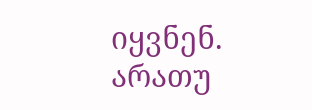იყვნენ. არათუ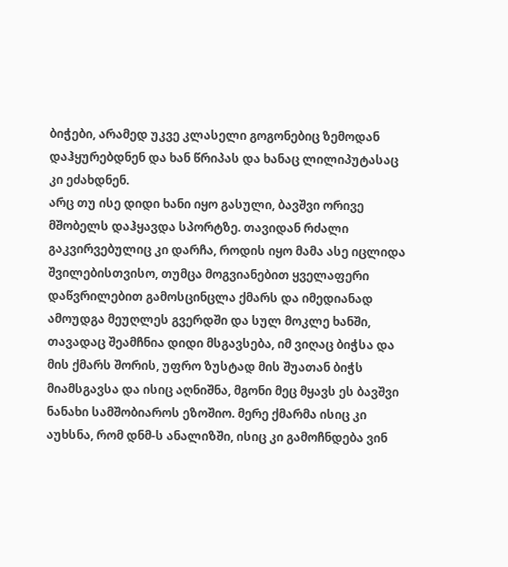ბიჭები, არამედ უკვე კლასელი გოგონებიც ზემოდან დაჰყურებდნენ და ხან წრიპას და ხანაც ლილიპუტასაც კი ეძახდნენ.
არც თუ ისე დიდი ხანი იყო გასული, ბავშვი ორივე მშობელს დაჰყავდა სპორტზე. თავიდან რძალი გაკვირვებულიც კი დარჩა, როდის იყო მამა ასე იცლიდა შვილებისთვისო, თუმცა მოგვიანებით ყველაფერი დაწვრილებით გამოსცინცლა ქმარს და იმედიანად ამოუდგა მეუღლეს გვერდში და სულ მოკლე ხანში, თავადაც შეამჩნია დიდი მსგავსება, იმ ვიღაც ბიჭსა და მის ქმარს შორის, უფრო ზუსტად მის შუათან ბიჭს მიამსგავსა და ისიც აღნიშნა, მგონი მეც მყავს ეს ბავშვი ნანახი სამშობიაროს ეზოშიო. მერე ქმარმა ისიც კი აუხსნა, რომ დნმ-ს ანალიზში, ისიც კი გამოჩნდება ვინ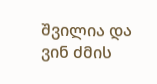შვილია და ვინ ძმის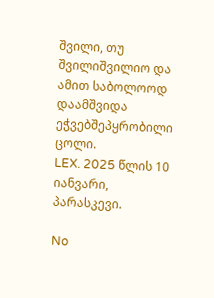შვილი, თუ შვილიშვილიო და ამით საბოლოოდ დაამშვიდა ეჭვებშეპყრობილი ცოლი.
LEX. 2025 წლის 10 იანვარი, პარასკევი.

No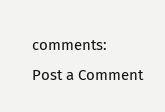comments:
Post a Comment